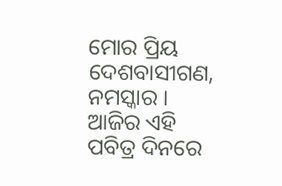ମୋର ପ୍ରିୟ ଦେଶବାସୀଗଣ, ନମସ୍କାର । ଆଜିର ଏହି ପବିତ୍ର ଦିନରେ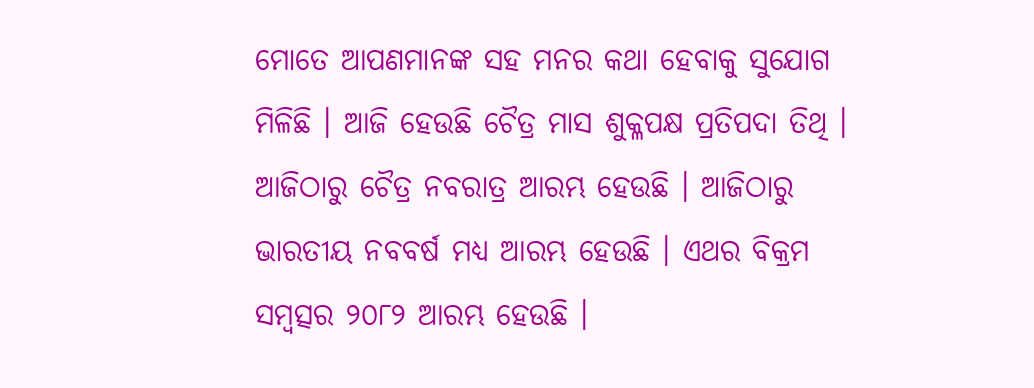ମୋତେ ଆପଣମାନଙ୍କ ସହ ମନର କଥା ହେବାକୁ ସୁଯୋଗ ମିଳିଛି । ଆଜି ହେଉଛି ଚୈତ୍ର ମାସ ଶୁକ୍ଳପକ୍ଷ ପ୍ରତିପଦା ତିଥି । ଆଜିଠାରୁ ଚୈତ୍ର ନବରାତ୍ର ଆରମ୍ଭ ହେଉଛି । ଆଜିଠାରୁ ଭାରତୀୟ ନବବର୍ଷ ମଧ୍ୟ ଆରମ୍ଭ ହେଉଛି । ଏଥର ବିକ୍ରମ ସମ୍ବତ୍ସର ୨୦୮୨ ଆରମ୍ଭ ହେଉଛି ।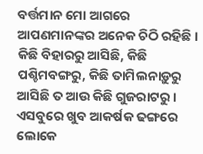ବର୍ତ୍ତମାନ ମୋ ଆଗରେ ଆପଣମାନଙ୍କର ଅନେକ ଚିଠି ରହିଛି । କିଛି ବିହାରରୁ ଆସିଛି, କିଛି ପଶ୍ଚିମବଙ୍ଗରୁ, କିଛି ତାମିଲନାଡ଼ୁରୁ ଆସିଛି ତ ଆଉ କିଛି ଗୁଜରାଟରୁ । ଏସବୁରେ ଖୁବ ଆକର୍ଷକ ଢଙ୍ଗରେ ଲୋକେ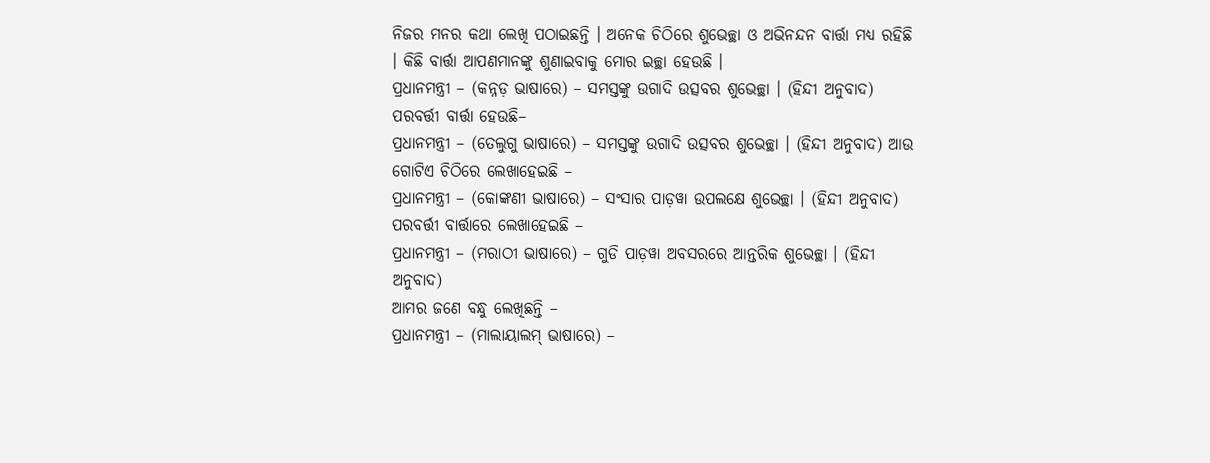ନିଜର ମନର କଥା ଲେଖି ପଠାଇଛନ୍ତି । ଅନେକ ଚିଠିରେ ଶୁଭେଚ୍ଛା ଓ ଅଭିନନ୍ଦନ ବାର୍ତ୍ତା ମଧ୍ୟ ରହିଛି । କିଛି ବାର୍ତ୍ତା ଆପଣମାନଙ୍କୁ ଶୁଣାଇବାକୁ ମୋର ଇଚ୍ଛା ହେଉଛି ।
ପ୍ରଧାନମନ୍ତ୍ରୀ – (କନ୍ନଡ଼ ଭାଷାରେ) – ସମସ୍ତଙ୍କୁ ଉଗାଦି ଉତ୍ସବର ଶୁଭେଚ୍ଛା । (ହିନ୍ଦୀ ଅନୁବାଦ) ପରବର୍ତ୍ତୀ ବାର୍ତ୍ତା ହେଉଛି–
ପ୍ରଧାନମନ୍ତ୍ରୀ – (ତେଲୁଗୁ ଭାଷାରେ) – ସମସ୍ତଙ୍କୁ ଉଗାଦି ଉତ୍ସବର ଶୁଭେଚ୍ଛା । (ହିନ୍ଦୀ ଅନୁବାଦ) ଆଉ ଗୋଟିଏ ଚିଠିରେ ଲେଖାହେଇଛି –
ପ୍ରଧାନମନ୍ତ୍ରୀ – (କୋଙ୍କଣୀ ଭାଷାରେ) – ସଂସାର ପାଡ଼ୱା ଉପଲକ୍ଷେ ଶୁଭେଚ୍ଛା । (ହିନ୍ଦୀ ଅନୁବାଦ) ପରବର୍ତ୍ତୀ ବାର୍ତ୍ତାରେ ଲେଖାହେଇଛି –
ପ୍ରଧାନମନ୍ତ୍ରୀ – (ମରାଠୀ ଭାଷାରେ) – ଗୁଡି ପାଡ଼ୱା ଅବସରରେ ଆନ୍ତରିକ ଶୁଭେଚ୍ଛା । (ହିନ୍ଦୀ ଅନୁବାଦ)
ଆମର ଜଣେ ବନ୍ଧୁ ଲେଖିଛନ୍ତି –
ପ୍ରଧାନମନ୍ତ୍ରୀ – (ମାଲାୟାଲମ୍ ଭାଷାରେ) –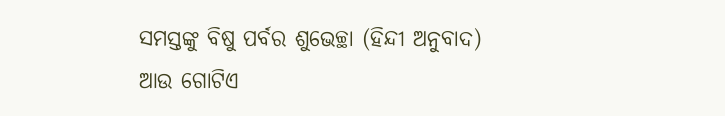ସମସ୍ତଙ୍କୁ ବିଷୁ ପର୍ବର ଶୁଭେଚ୍ଛା (ହିନ୍ଦୀ ଅନୁବାଦ)
ଆଉ ଗୋଟିଏ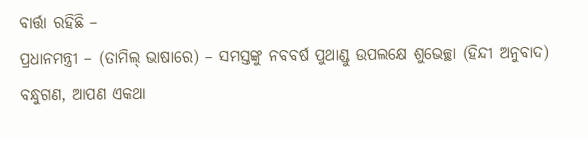ବାର୍ତ୍ତା ରହିଛି –
ପ୍ରଧାନମନ୍ତ୍ରୀ – (ତାମିଲ୍ ଭାଷାରେ) – ସମସ୍ତଙ୍କୁ ନବବର୍ଷ ପୁଥାଣ୍ଡୁ ଉପଲକ୍ଷେ ଶୁଭେଚ୍ଛା (ହିନ୍ଦୀ ଅନୁବାଦ)
ବନ୍ଧୁଗଣ, ଆପଣ ଏକଥା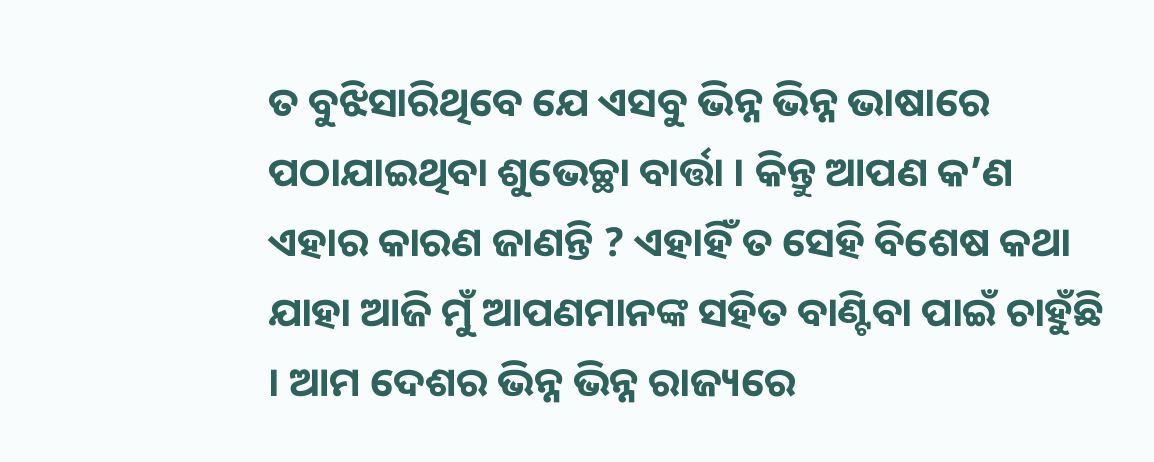ତ ବୁଝିସାରିଥିବେ ଯେ ଏସବୁ ଭିନ୍ନ ଭିନ୍ନ ଭାଷାରେ ପଠାଯାଇଥିବା ଶୁଭେଚ୍ଛା ବାର୍ତ୍ତା । କିନ୍ତୁ ଆପଣ କ’ଣ ଏହାର କାରଣ ଜାଣନ୍ତି ? ଏହାହିଁ ତ ସେହି ବିଶେଷ କଥା ଯାହା ଆଜି ମୁଁ ଆପଣମାନଙ୍କ ସହିତ ବାଣ୍ଟିବା ପାଇଁ ଚାହୁଁଛି । ଆମ ଦେଶର ଭିନ୍ନ ଭିନ୍ନ ରାଜ୍ୟରେ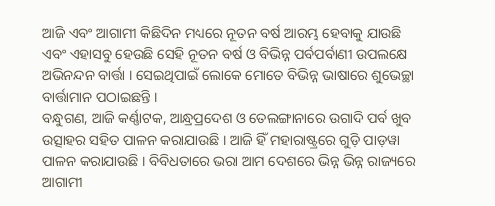ଆଜି ଏବଂ ଆଗାମୀ କିଛିଦିନ ମଧ୍ୟରେ ନୂତନ ବର୍ଷ ଆରମ୍ଭ ହେବାକୁ ଯାଉଛି ଏବଂ ଏହାସବୁ ହେଉଛି ସେହି ନୂତନ ବର୍ଷ ଓ ବିଭିନ୍ନ ପର୍ବପର୍ବାଣୀ ଉପଲକ୍ଷେ ଅଭିନନ୍ଦନ ବାର୍ତ୍ତା । ସେଇଥିପାଇଁ ଲୋକେ ମୋତେ ବିଭିନ୍ନ ଭାଷାରେ ଶୁଭେଚ୍ଛା ବାର୍ତ୍ତାମାନ ପଠାଇଛନ୍ତି ।
ବନ୍ଧୁଗଣ, ଆଜି କର୍ଣ୍ଣାଟକ, ଆନ୍ଧ୍ରପ୍ରଦେଶ ଓ ତେଲଙ୍ଗାନାରେ ଉଗାଦି ପର୍ବ ଖୁବ ଉତ୍ସାହର ସହିତ ପାଳନ କରାଯାଉଛି । ଆଜି ହିଁ ମହାରାଷ୍ଟ୍ରରେ ଗୁଡ଼ି ପାଡ଼ୱା ପାଳନ କରାଯାଉଛି । ବିବିଧତାରେ ଭରା ଆମ ଦେଶରେ ଭିନ୍ନ ଭିନ୍ନ ରାଜ୍ୟରେ ଆଗାମୀ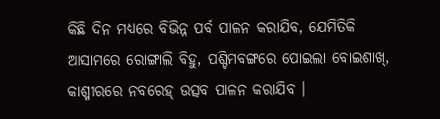କିଛି ଦିନ ମଧ୍ୟରେ ବିଭିନ୍ନ ପର୍ବ ପାଳନ କରାଯିବ, ଯେମିତିକି ଆସାମରେ ରୋଙ୍ଗାଲି ବିହୁ, ପଶ୍ଚିମବଙ୍ଗରେ ପୋଇଲା ବୋଇଶାଖ୍, କାଶ୍ମୀରରେ ନବରେହ୍ ଉତ୍ସବ ପାଳନ କରାଯିବ ।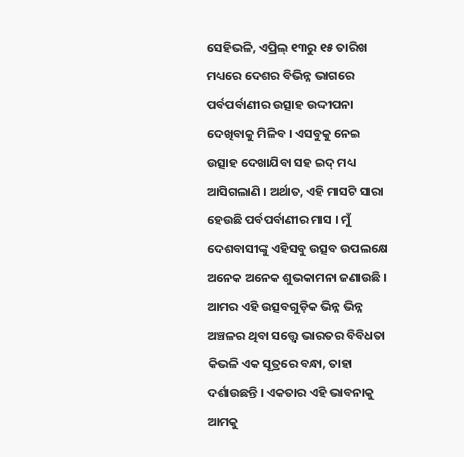ସେହିଭଳି, ଏପ୍ରିଲ୍ ୧୩ରୁ ୧୫ ତାରିଖ ମଧ୍ୟରେ ଦେଶର ବିଭିନ୍ନ ଭାଗରେ ପର୍ବପର୍ବାଣୀର ଉତ୍ସାହ ଉଦ୍ଦୀପନା ଦେଖିବାକୁ ମିଳିବ । ଏସବୁକୁ ନେଇ ଉତ୍ସାହ ଦେଖାଯିବା ସହ ଇଦ୍ ମଧ୍ୟ ଆସିଗଲାଣି । ଅର୍ଥାତ, ଏହି ମାସଟି ସାରା ହେଉଛି ପର୍ବପର୍ବାଣୀର ମାସ । ମୁଁ ଦେଶବାସୀଙ୍କୁ ଏହିସବୁ ଉତ୍ସବ ଉପଲକ୍ଷେ ଅନେକ ଅନେକ ଶୁଭକାମନା ଜଣାଉଛି । ଆମର ଏହି ଉତ୍ସବଗୁଡ଼ିକ ଭିନ୍ନ ଭିନ୍ନ ଅଞ୍ଚଳର ଥିବା ସତ୍ତ୍ୱେ ଭାରତର ବିବିଧତା କିଭଳି ଏକ ସୂତ୍ରରେ ବନ୍ଧା, ତାହା ଦର୍ଶାଉଛନ୍ତି । ଏକତାର ଏହି ଭାବନାକୁ ଆମକୁ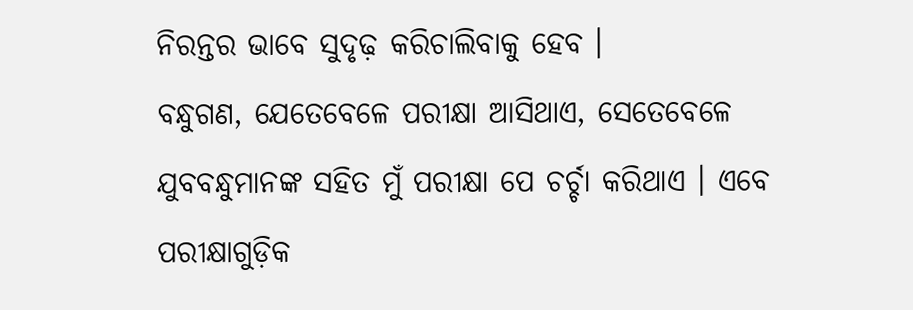ନିରନ୍ତର ଭାବେ ସୁଦୃଢ଼ କରିଚାଲିବାକୁ ହେବ ।
ବନ୍ଧୁଗଣ, ଯେତେବେଳେ ପରୀକ୍ଷା ଆସିଥାଏ, ସେତେବେଳେ ଯୁବବନ୍ଧୁମାନଙ୍କ ସହିତ ମୁଁ ପରୀକ୍ଷା ପେ ଚର୍ଚ୍ଚା କରିଥାଏ । ଏବେ ପରୀକ୍ଷାଗୁଡ଼ିକ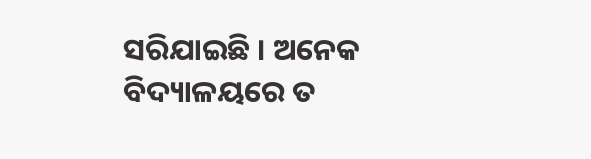ସରିଯାଇଛି । ଅନେକ ବିଦ୍ୟାଳୟରେ ତ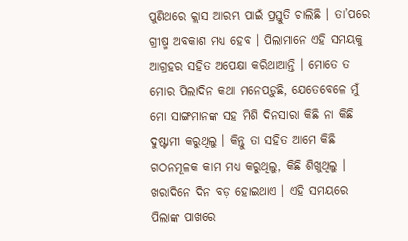ପୁଣିଥରେ କ୍ଲାସ ଆରମ୍ଭ ପାଇଁ ପ୍ରସ୍ତୁତି ଚାଲିଛି । ତା’ପରେ ଗ୍ରୀଷ୍ମ ଅବକାଶ ମଧ୍ୟ ହେବ । ପିଲାମାନେ ଏହି ସମୟକୁ ଆଗ୍ରହର ସହିତ ଅପେକ୍ଷା କରିଥାଆନ୍ତି । ମୋତେ ତ ମୋର ପିଲାଦିନ କଥା ମନେପଡ଼ୁଛି, ଯେତେବେଳେ ମୁଁ ମୋ ସାଙ୍ଗମାନଙ୍କ ସହ ମିଶି ଦିନସାରା କିଛି ନା କିଛି ଦୁଷ୍ଟାମୀ କରୁଥିଲୁ । କିନ୍ତୁ ତା ସହିତ ଆମେ କିଛି ଗଠନମୂଳକ କାମ ମଧ୍ୟ କରୁଥିଲୁ, କିଛି ଶିଖୁଥିଲୁ । ଖରାଦିନେ ଦିନ ବଡ଼ ହୋଇଥାଏ । ଏହି ସମୟରେ ପିଲାଙ୍କ ପାଖରେ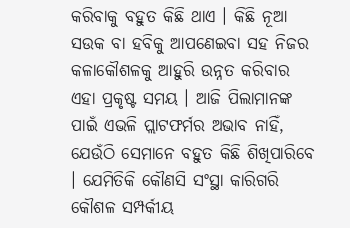କରିବାକୁ ବହୁତ କିଛି ଥାଏ । କିଛି ନୂଆ ସଉକ ବା ହବିକୁ ଆପଣେଇବା ସହ ନିଜର କଳାକୌଶଳକୁ ଆହୁରି ଉନ୍ନତ କରିବାର ଏହା ପ୍ରକୃଷ୍ଟ ସମୟ । ଆଜି ପିଲାମାନଙ୍କ ପାଇଁ ଏଭଳି ପ୍ଲାଟଫର୍ମର ଅଭାବ ନାହିଁ, ଯେଉଁଠି ସେମାନେ ବହୁତ କିଛି ଶିଖିପାରିବେ । ଯେମିତିକି କୌଣସି ସଂସ୍ଥା କାରିଗରି କୌଶଳ ସମ୍ପର୍କୀୟ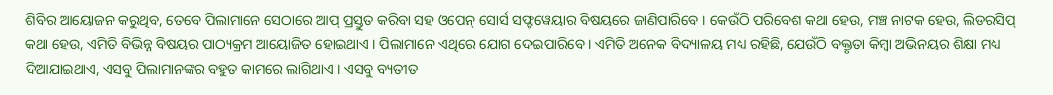ଶିବିର ଆୟୋଜନ କରୁଥିବ, ତେବେ ପିଲାମାନେ ସେଠାରେ ଆପ୍ ପ୍ରସ୍ତୁତ କରିବା ସହ ଓପେନ୍ ସୋର୍ସ ସଫ୍ଟୱେୟାର ବିଷୟରେ ଜାଣିପାରିବେ । କେଉଁଠି ପରିବେଶ କଥା ହେଉ, ମଞ୍ଚ ନାଟକ ହେଉ, ଲିଡରସିପ୍ କଥା ହେଉ, ଏମିତି ବିଭିନ୍ନ ବିଷୟର ପାଠ୍ୟକ୍ରମ ଆୟୋଜିତ ହୋଇଥାଏ । ପିଲାମାନେ ଏଥିରେ ଯୋଗ ଦେଇପାରିବେ । ଏମିତି ଅନେକ ବିଦ୍ୟାଳୟ ମଧ୍ୟ ରହିଛି, ଯେଉଁଠି ବକ୍ତୃତା କିମ୍ବା ଅଭିନୟର ଶିକ୍ଷା ମଧ୍ୟ ଦିଆଯାଇଥାଏ, ଏସବୁ ପିଲାମାନଙ୍କର ବହୁତ କାମରେ ଲାଗିଥାଏ । ଏସବୁ ବ୍ୟତୀତ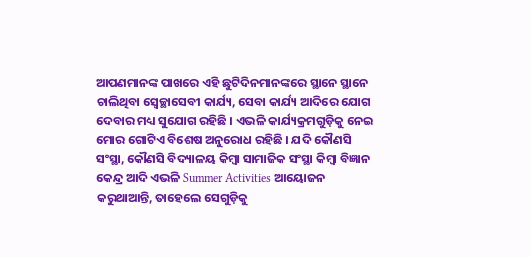ଆପଣମାନଙ୍କ ପାଖରେ ଏହି ଛୁଟିଦିନମାନଙ୍କରେ ସ୍ଥାନେ ସ୍ଥାନେ ଚାଲିଥିବା ସ୍ୱେଚ୍ଛାସେବୀ କାର୍ଯ୍ୟ, ସେବା କାର୍ଯ୍ୟ ଆଦିରେ ଯୋଗ ଦେବାର ମଧ୍ୟ ସୁଯୋଗ ରହିଛି । ଏଭଳି କାର୍ଯ୍ୟକ୍ରମଗୁଡ଼ିକୁ ନେଇ ମୋର ଗୋଟିଏ ବିଶେଷ ଅନୁରୋଧ ରହିଛି । ଯଦି କୌଣସି ସଂସ୍ଥା, କୌଣସି ବିଦ୍ୟାଳୟ କିମ୍ବା ସାମାଜିକ ସଂସ୍ଥା କିମ୍ବା ବିଜ୍ଞାନ କେନ୍ଦ୍ର ଆଦି ଏଭଳି Summer Activities ଆୟୋଜନ କରୁଥାଆନ୍ତି, ତାହେଲେ ସେଗୁଡ଼ିକୁ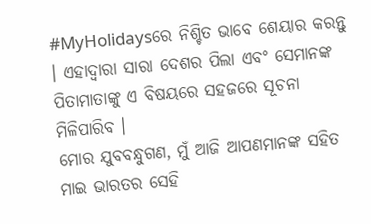#MyHolidaysରେ ନିଶ୍ଚିତ ଭାବେ ଶେୟାର କରନ୍ତୁ । ଏହାଦ୍ୱାରା ସାରା ଦେଶର ପିଲା ଏବଂ ସେମାନଙ୍କ ପିତାମାତାଙ୍କୁ ଏ ବିଷୟରେ ସହଜରେ ସୂଚନା ମିଳିପାରିବ ।
ମୋର ଯୁବବନ୍ଧୁଗଣ, ମୁଁ ଆଜି ଆପଣମାନଙ୍କ ସହିତ ମାଇ ଭାରତର ସେହି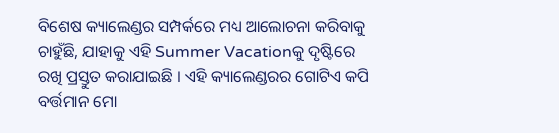ବିଶେଷ କ୍ୟାଲେଣ୍ଡର ସମ୍ପର୍କରେ ମଧ୍ୟ ଆଲୋଚନା କରିବାକୁ ଚାହୁଁଛି, ଯାହାକୁ ଏହି Summer Vacationକୁ ଦୃଷ୍ଟିରେ ରଖି ପ୍ରସ୍ତୁତ କରାଯାଇଛି । ଏହି କ୍ୟାଲେଣ୍ଡରର ଗୋଟିଏ କପି ବର୍ତ୍ତମାନ ମୋ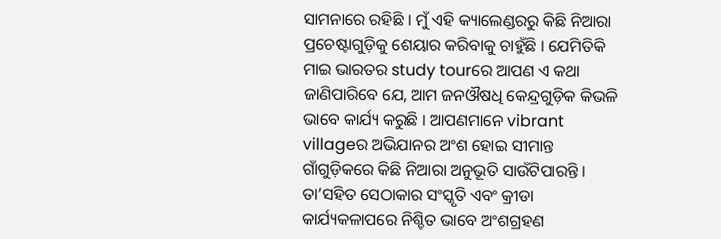ସାମନାରେ ରହିଛି । ମୁଁ ଏହି କ୍ୟାଲେଣ୍ଡରରୁ କିଛି ନିଆରା ପ୍ରଚେଷ୍ଟାଗୁଡ଼ିକୁ ଶେୟାର କରିବାକୁ ଚାହୁଁଛି । ଯେମିତିକି ମାଇ ଭାରତର study tourରେ ଆପଣ ଏ କଥା ଜାଣିପାରିବେ ଯେ, ଆମ ଜନଔଷଧି କେନ୍ଦ୍ରଗୁଡ଼ିକ କିଭଳି ଭାବେ କାର୍ଯ୍ୟ କରୁଛି । ଆପଣମାନେ vibrant villageର ଅଭିଯାନର ଅଂଶ ହୋଇ ସୀମାନ୍ତ ଗାଁଗୁଡ଼ିକରେ କିଛି ନିଆରା ଅନୁଭୂତି ସାଉଁଟିପାରନ୍ତି । ତା’ସହିତ ସେଠାକାର ସଂସ୍କୃତି ଏବଂ କ୍ରୀଡା କାର୍ଯ୍ୟକଳାପରେ ନିଶ୍ଚିତ ଭାବେ ଅଂଶଗ୍ରହଣ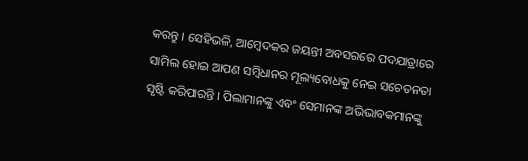କରନ୍ତୁ । ସେହିଭଳି, ଆମ୍ବେଦକର ଜୟନ୍ତୀ ଅବସରରେ ପଦଯାତ୍ରାରେ ସାମିଲ ହୋଇ ଆପଣ ସମ୍ବିଧାନର ମୂଲ୍ୟବୋଧକୁ ନେଇ ସଚେତନତା ସୃଷ୍ଟି କରିପାରନ୍ତି । ପିଲାମାନଙ୍କୁ ଏବଂ ସେମାନଙ୍କ ଅଭିଭାବକମାନଙ୍କୁ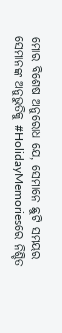ମୋର ବିଶେଷ ଅନୁରୋଧ ଯେ, ସେମାନେ ଛୁଟି ସମୟର ସେମାନଙ୍କ ଅନୁଭୁତିକୁ #HolidayMemoriesରେ ନିଶ୍ଚିତ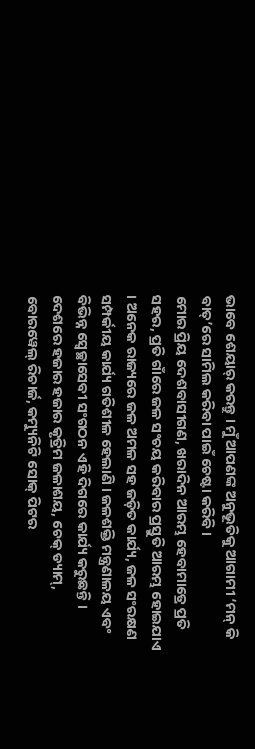ଭାବେ ଶେୟାର୍ କରନ୍ତୁ । ମୁଁ ଆପଣଙ୍କ ଅନୁଭୂତିକୁ ଆଗାମୀ ‘ମନ୍ କି ବାତ୍’ରେ ସାମିଲ କରିବା ପାଇଁ ଚେଷ୍ଟା କରିବି ।
ମୋର ପ୍ରିୟ ଦେଶବାସୀଗଣ, ଖରାଦିନ ଆରମ୍ଭ ହେବାମାତ୍ରେ ପ୍ରତି ସହର, ପ୍ରତି ଗାଁରେ ଜଳ ସଂଚୟ କରିବାର ପ୍ରସ୍ତୁତି ଆରମ୍ଭ ହୋଇଯାଏ । ଅନେକ ରାଜ୍ୟରେ ଜଳ ଅମଳ ସହ ଜଡ଼ିତ କାର୍ଯ୍ୟ, ଜଳ ସଂରକ୍ଷଣ ସମ୍ପର୍କୀୟ କାର୍ଯ୍ୟ ଗତିଶୀଳ ହେଲାଣି । ଜଳଶକ୍ତି ମନ୍ତ୍ରଣାଳୟ ଏବଂ ବିଭିନ୍ନ ସ୍ୱେଚ୍ଛାସେବୀ ସଂଗଠନ ଏହି ଦିଗରେ କାର୍ଯ୍ୟ କରୁଛନ୍ତି । ଦେଶରେ ହଜାର ହଜାର କୃତ୍ରିମ ଜଳାଶୟ, ଚେକ୍ ଡ୍ୟାମ୍, ବୋରୱେଲ୍ ରିଚାର୍ଜ, କମ୍ୟୁନିଟି ସୋକ୍ ପିଟର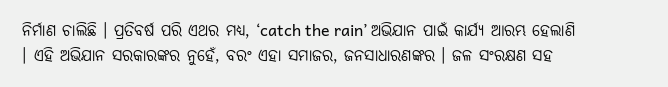ନିର୍ମାଣ ଚାଲିଛି । ପ୍ରତିବର୍ଷ ପରି ଏଥର ମଧ୍ୟ, ‘catch the rain’ ଅଭିଯାନ ପାଇଁ କାର୍ଯ୍ୟ ଆରମ୍ଭ ହେଲାଣି । ଏହି ଅଭିଯାନ ସରକାରଙ୍କର ନୁହେଁ, ବରଂ ଏହା ସମାଜର, ଜନସାଧାରଣଙ୍କର । ଜଳ ସଂରକ୍ଷଣ ସହ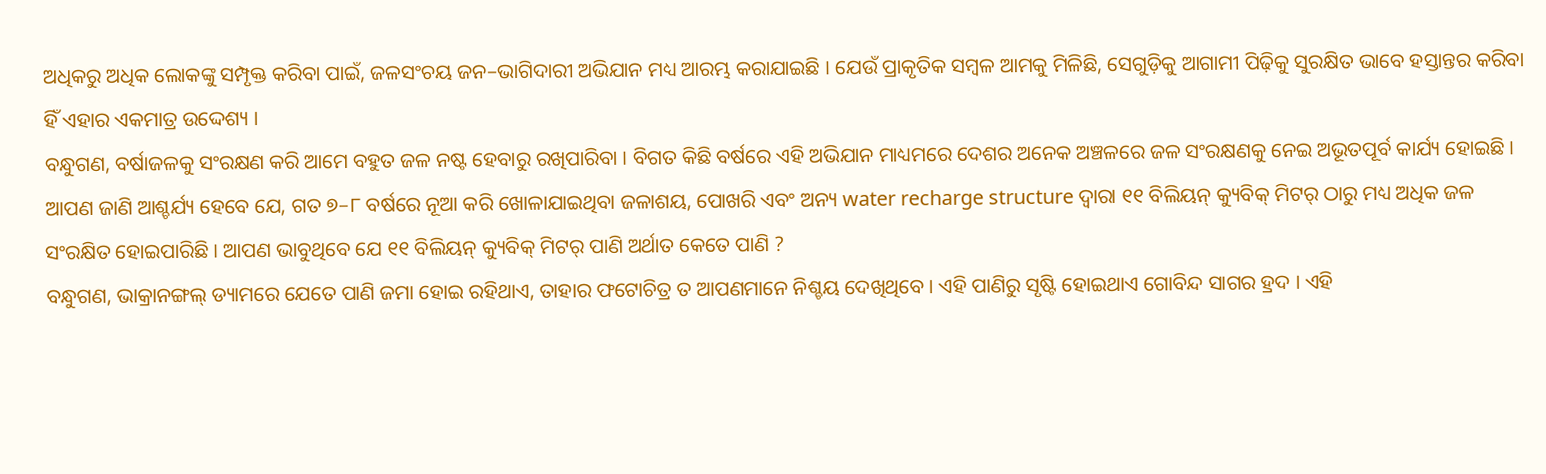ଅଧିକରୁ ଅଧିକ ଲୋକଙ୍କୁ ସମ୍ପୃକ୍ତ କରିବା ପାଇଁ, ଜଳସଂଚୟ ଜନ–ଭାଗିଦାରୀ ଅଭିଯାନ ମଧ୍ୟ ଆରମ୍ଭ କରାଯାଇଛି । ଯେଉଁ ପ୍ରାକୃତିକ ସମ୍ବଳ ଆମକୁ ମିଳିଛି, ସେଗୁଡ଼ିକୁ ଆଗାମୀ ପିଢ଼ିକୁ ସୁରକ୍ଷିତ ଭାବେ ହସ୍ତାନ୍ତର କରିବା ହିଁ ଏହାର ଏକମାତ୍ର ଉଦ୍ଦେଶ୍ୟ ।
ବନ୍ଧୁଗଣ, ବର୍ଷାଜଳକୁ ସଂରକ୍ଷଣ କରି ଆମେ ବହୁତ ଜଳ ନଷ୍ଟ ହେବାରୁ ରଖିପାରିବା । ବିଗତ କିଛି ବର୍ଷରେ ଏହି ଅଭିଯାନ ମାଧ୍ୟମରେ ଦେଶର ଅନେକ ଅଞ୍ଚଳରେ ଜଳ ସଂରକ୍ଷଣକୁ ନେଇ ଅଭୂତପୂର୍ବ କାର୍ଯ୍ୟ ହୋଇଛି । ଆପଣ ଜାଣି ଆଶ୍ଚର୍ଯ୍ୟ ହେବେ ଯେ, ଗତ ୭–୮ ବର୍ଷରେ ନୂଆ କରି ଖୋଳାଯାଇଥିବା ଜଳାଶୟ, ପୋଖରି ଏବଂ ଅନ୍ୟ water recharge structure ଦ୍ୱାରା ୧୧ ବିଲିୟନ୍ କ୍ୟୁବିକ୍ ମିଟର୍ ଠାରୁ ମଧ୍ୟ ଅଧିକ ଜଳ ସଂରକ୍ଷିତ ହୋଇପାରିଛି । ଆପଣ ଭାବୁଥିବେ ଯେ ୧୧ ବିଲିୟନ୍ କ୍ୟୁବିକ୍ ମିଟର୍ ପାଣି ଅର୍ଥାତ କେତେ ପାଣି ?
ବନ୍ଧୁଗଣ, ଭାକ୍ରାନଙ୍ଗଲ୍ ଡ୍ୟାମରେ ଯେତେ ପାଣି ଜମା ହୋଇ ରହିଥାଏ, ତାହାର ଫଟୋଚିତ୍ର ତ ଆପଣମାନେ ନିଶ୍ଚୟ ଦେଖିଥିବେ । ଏହି ପାଣିରୁ ସୃଷ୍ଟି ହୋଇଥାଏ ଗୋବିନ୍ଦ ସାଗର ହ୍ରଦ । ଏହି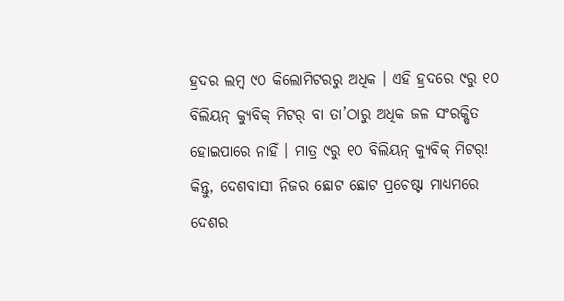ହ୍ରଦର ଲମ୍ବ ୯୦ କିଲୋମିଟରରୁ ଅଧିକ । ଏହି ହ୍ରଦରେ ୯ରୁ ୧୦ ବିଲିୟନ୍ କ୍ୟୁବିକ୍ ମିଟର୍ ବା ତା’ଠାରୁ ଅଧିକ ଜଳ ସଂରକ୍ଷିତ ହୋଇପାରେ ନାହିଁ । ମାତ୍ର ୯ରୁ ୧୦ ବିଲିୟନ୍ କ୍ୟୁବିକ୍ ମିଟର୍! କିନ୍ତୁ, ଦେଶବାସୀ ନିଜର ଛୋଟ ଛୋଟ ପ୍ରଚେଷ୍ଟା ମାଧ୍ୟମରେ ଦେଶର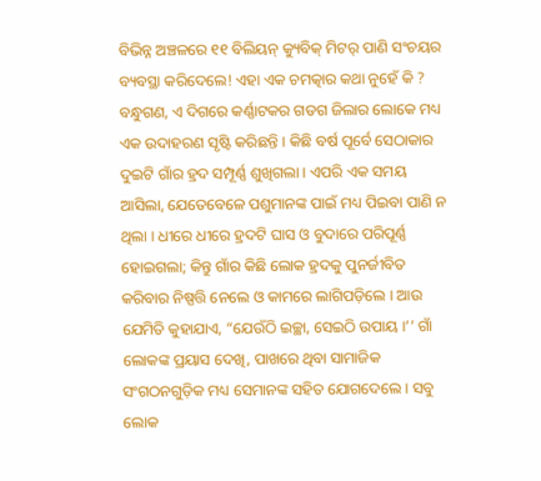ବିଭିନ୍ନ ଅଞ୍ଚଳରେ ୧୧ ବିଲିୟନ୍ କ୍ୟୁବିକ୍ ମିଟର୍ ପାଣି ସଂଚୟର ବ୍ୟବସ୍ଥା କରିଦେଲେ! ଏହା ଏକ ଚମତ୍କାର କଥା ନୁହେଁ କି ?
ବନ୍ଧୁଗଣ, ଏ ଦିଗରେ କର୍ଣ୍ଣାଟକର ଗଡଗ ଜିଲାର ଲୋକେ ମଧ୍ୟ ଏକ ଉଦାହରଣ ସୃଷ୍ଟି କରିଛନ୍ତି । କିଛି ବର୍ଷ ପୂର୍ବେ ସେଠାକାର ଦୁଇଟି ଗାଁର ହ୍ରଦ ସମ୍ପୂର୍ଣ୍ଣ ଶୁଖିଗଲା । ଏପରି ଏକ ସମୟ ଆସିଲା, ଯେତେବେଳେ ପଶୁମାନଙ୍କ ପାଇଁ ମଧ୍ୟ ପିଇବା ପାଣି ନ ଥିଲା । ଧୀରେ ଧୀରେ ହ୍ରଦଟି ଘାସ ଓ ବୁଦାରେ ପରିପୂର୍ଣ୍ଣ ହୋଇଗଲା; କିନ୍ତୁ ଗାଁର କିଛି ଲୋକ ହ୍ରଦକୁ ପୁନର୍ଜୀବିତ କରିବାର ନିଷ୍ପତ୍ତି ନେଲେ ଓ କାମରେ ଲାଗିପଡ଼ିଲେ । ଆଉ ଯେମିତି କୁହାଯାଏ, “ଯେଉଁଠି ଇଚ୍ଛା, ସେଇଠି ଉପାୟ ।’’ ଗାଁ ଲୋକଙ୍କ ପ୍ରୟାସ ଦେଖି, ପାଖରେ ଥିବା ସାମାଜିକ ସଂଗଠନଗୁଡ଼ିକ ମଧ୍ୟ ସେମାନଙ୍କ ସହିତ ଯୋଗଦେଲେ । ସବୁ ଲୋକ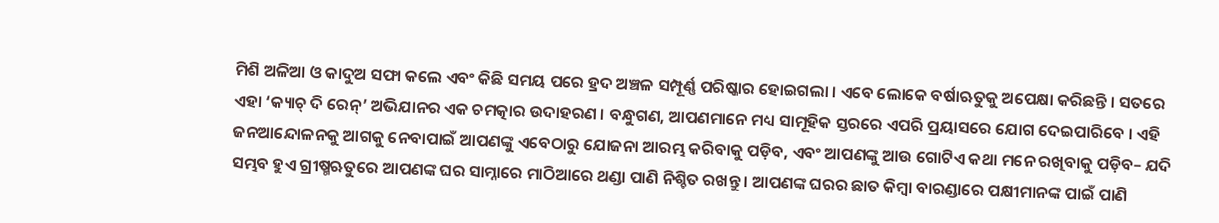ମିଶି ଅଳିଆ ଓ କାଦୁଅ ସଫା କଲେ ଏବଂ କିଛି ସମୟ ପରେ ହ୍ରଦ ଅଞ୍ଚଳ ସମ୍ପୂର୍ଣ୍ଣ ପରିଷ୍କାର ହୋଇଗଲା । ଏବେ ଲୋକେ ବର୍ଷାଋତୁକୁ ଅପେକ୍ଷା କରିଛନ୍ତି । ସତରେ ଏହା ‘କ୍ୟାଚ୍ ଦି ରେନ୍’ ଅଭିଯାନର ଏକ ଚମତ୍କାର ଉଦାହରଣ । ବନ୍ଧୁଗଣ, ଆପଣମାନେ ମଧ୍ୟ ସାମୂହିକ ସ୍ତରରେ ଏପରି ପ୍ରୟାସରେ ଯୋଗ ଦେଇପାରିବେ । ଏହି ଜନଆନ୍ଦୋଳନକୁ ଆଗକୁ ନେବାପାଇଁ ଆପଣଙ୍କୁ ଏବେଠାରୁ ଯୋଜନା ଆରମ୍ଭ କରିବାକୁ ପଡ଼ିବ, ଏବଂ ଆପଣଙ୍କୁ ଆଉ ଗୋଟିଏ କଥା ମନେ ରଖିବାକୁ ପଡ଼ିବ– ଯଦି ସମ୍ଭବ ହୁଏ ଗ୍ରୀଷ୍ମଋତୁରେ ଆପଣଙ୍କ ଘର ସାମ୍ନାରେ ମାଠିଆରେ ଥଣ୍ଡା ପାଣି ନିଶ୍ଚିତ ରଖନ୍ତୁ । ଆପଣଙ୍କ ଘରର ଛାତ କିମ୍ବା ବାରଣ୍ଡାରେ ପକ୍ଷୀମାନଙ୍କ ପାଇଁ ପାଣି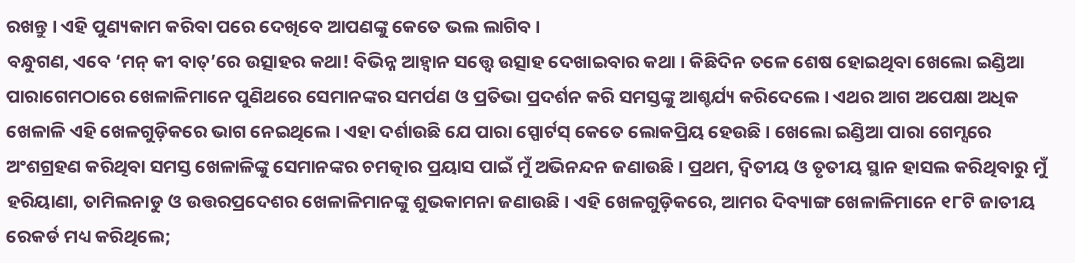ରଖନ୍ତୁ । ଏହି ପୁଣ୍ୟକାମ କରିବା ପରେ ଦେଖିବେ ଆପଣଙ୍କୁ କେତେ ଭଲ ଲାଗିବ ।
ବନ୍ଧୁଗଣ, ଏବେ ‘ମନ୍ କୀ ବାତ୍’ରେ ଉତ୍ସାହର କଥା! ବିଭିନ୍ନ ଆହ୍ୱାନ ସତ୍ତ୍ୱେ ଉତ୍ସାହ ଦେଖାଇବାର କଥା । କିଛିଦିନ ତଳେ ଶେଷ ହୋଇଥିବା ଖେଲୋ ଇଣ୍ଡିଆ ପାରାଗେମଠାରେ ଖେଳାଳିମାନେ ପୁଣିଥରେ ସେମାନଙ୍କର ସମର୍ପଣ ଓ ପ୍ରତିଭା ପ୍ରଦର୍ଶନ କରି ସମସ୍ତଙ୍କୁ ଆଶ୍ଚର୍ଯ୍ୟ କରିଦେଲେ । ଏଥର ଆଗ ଅପେକ୍ଷା ଅଧିକ ଖେଳାଳି ଏହି ଖେଳଗୁଡ଼ିକରେ ଭାଗ ନେଇଥିଲେ । ଏହା ଦର୍ଶାଉଛି ଯେ ପାରା ସ୍ପୋର୍ଟସ୍ କେତେ ଲୋକପ୍ରିୟ ହେଉଛି । ଖେଲୋ ଇଣ୍ଡିଆ ପାରା ଗେମ୍ସରେ ଅଂଶଗ୍ରହଣ କରିଥିବା ସମସ୍ତ ଖେଳାଳିଙ୍କୁ ସେମାନଙ୍କର ଚମତ୍କାର ପ୍ରୟାସ ପାଇଁ ମୁଁ ଅଭିନନ୍ଦନ ଜଣାଉଛି । ପ୍ରଥମ, ଦ୍ୱିତୀୟ ଓ ତୃତୀୟ ସ୍ଥାନ ହାସଲ କରିଥିବାରୁ ମୁଁ ହରିୟାଣା, ତାମିଲନାଡୁ ଓ ଉତ୍ତରପ୍ରଦେଶର ଖେଳାଳିମାନଙ୍କୁ ଶୁଭକାମନା ଜଣାଉଛି । ଏହି ଖେଳଗୁଡ଼ିକରେ, ଆମର ଦିବ୍ୟାଙ୍ଗ ଖେଳାଳିମାନେ ୧୮ଟି ଜାତୀୟ ରେକର୍ଡ ମଧ୍ୟ କରିଥିଲେ;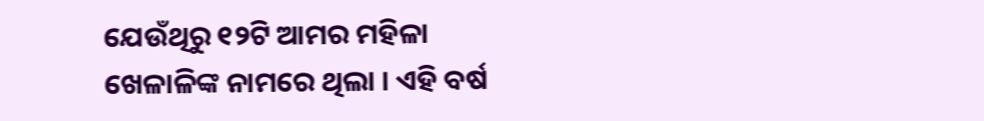ଯେଉଁଥିରୁ ୧୨ଟି ଆମର ମହିଳା ଖେଳାଳିଙ୍କ ନାମରେ ଥିଲା । ଏହି ବର୍ଷ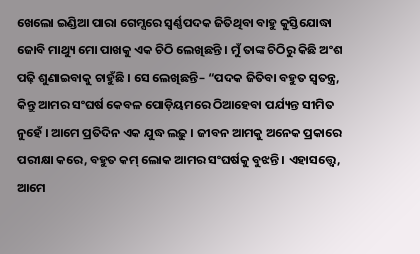ଖେଲୋ ଇଣ୍ଡିଆ ପାରା ଗେମ୍ସରେ ସ୍ୱର୍ଣ୍ଣପଦକ ଜିତିଥିବା ବାହୁ କୁସ୍ତିଯୋଦ୍ଧା ଜୋବି ମାଥ୍ୟୁ ମୋ ପାଖକୁ ଏକ ଚିଠି ଲେଖିଛନ୍ତି । ମୁଁ ତାଙ୍କ ଚିଠିରୁ କିଛି ଅଂଶ ପଢ଼ି ଶୁଣାଇବାକୁ ଚାହୁଁଛି । ସେ ଲେଖିଛନ୍ତି– “ପଦକ ଜିତିବା ବହୁତ ସ୍ୱତନ୍ତ୍ର, କିନ୍ତୁ ଆମର ସଂଘର୍ଷ କେବଳ ପୋଡ଼ିୟମରେ ଠିଆହେବା ପର୍ଯ୍ୟନ୍ତ ସୀମିତ ନୁହେଁ । ଆମେ ପ୍ରତିଦିନ ଏକ ଯୁଦ୍ଧ ଲଢ଼ୁ । ଜୀବନ ଆମକୁ ଅନେକ ପ୍ରକାରେ ପରୀକ୍ଷା କରେ, ବହୁତ କମ୍ ଲୋକ ଆମର ସଂଘର୍ଷକୁ ବୁଝନ୍ତି । ଏହାସତ୍ତ୍ୱେ, ଆମେ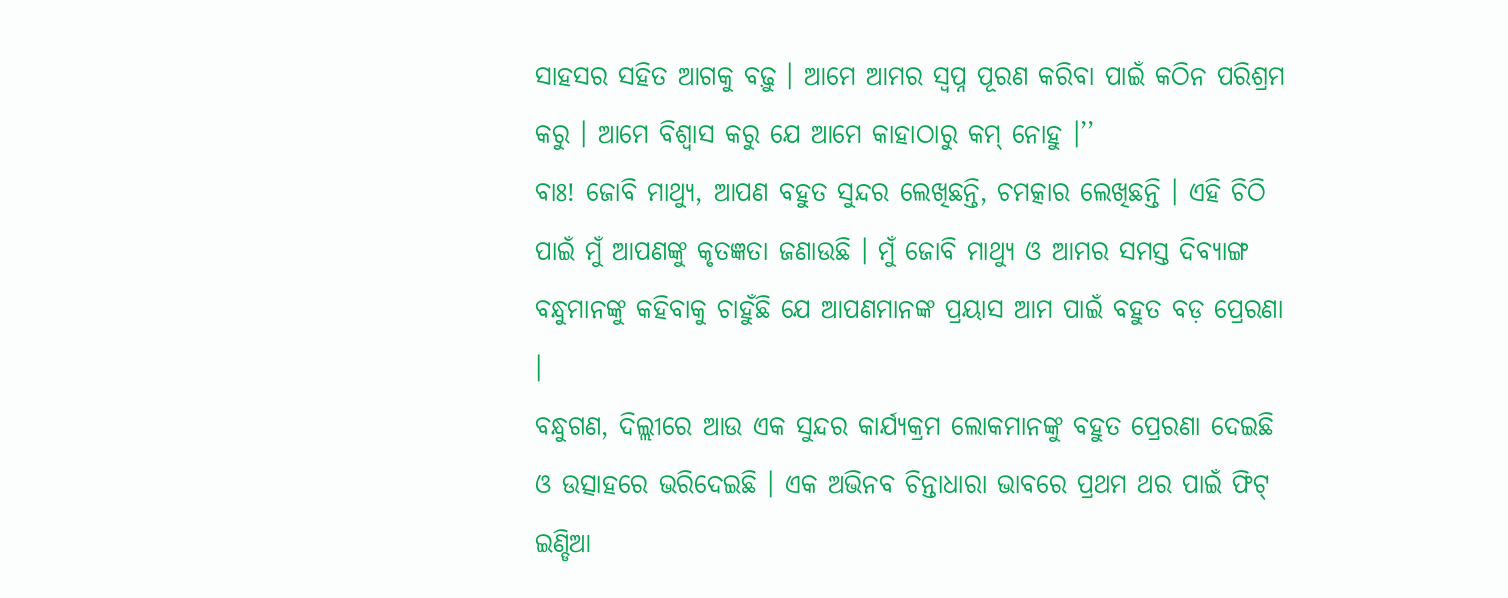ସାହସର ସହିତ ଆଗକୁ ବଢ଼ୁ । ଆମେ ଆମର ସ୍ୱପ୍ନ ପୂରଣ କରିବା ପାଇଁ କଠିନ ପରିଶ୍ରମ କରୁ । ଆମେ ବିଶ୍ୱାସ କରୁ ଯେ ଆମେ କାହାଠାରୁ କମ୍ ନୋହୁ ।’’
ବାଃ! ଜୋବି ମାଥ୍ୟୁ, ଆପଣ ବହୁତ ସୁନ୍ଦର ଲେଖିଛନ୍ତି, ଚମତ୍କାର ଲେଖିଛନ୍ତି । ଏହି ଚିଠି ପାଇଁ ମୁଁ ଆପଣଙ୍କୁ କୃତଜ୍ଞତା ଜଣାଉଛି । ମୁଁ ଜୋବି ମାଥ୍ୟୁ ଓ ଆମର ସମସ୍ତ ଦିବ୍ୟାଙ୍ଗ ବନ୍ଧୁମାନଙ୍କୁ କହିବାକୁ ଚାହୁଁଛି ଯେ ଆପଣମାନଙ୍କ ପ୍ରୟାସ ଆମ ପାଇଁ ବହୁତ ବଡ଼ ପ୍ରେରଣା ।
ବନ୍ଧୁଗଣ, ଦିଲ୍ଲୀରେ ଆଉ ଏକ ସୁନ୍ଦର କାର୍ଯ୍ୟକ୍ରମ ଲୋକମାନଙ୍କୁ ବହୁତ ପ୍ରେରଣା ଦେଇଛି ଓ ଉତ୍ସାହରେ ଭରିଦେଇଛି । ଏକ ଅଭିନବ ଚିନ୍ତାଧାରା ଭାବରେ ପ୍ରଥମ ଥର ପାଇଁ ଫିଟ୍ ଇଣ୍ଡିଆ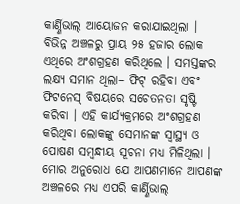କାର୍ଣ୍ଣିଭାଲ୍ ଆୟୋଜନ କରାଯାଇଥିଲା । ବିଭିନ୍ନ ଅଞ୍ଚଳରୁ ପ୍ରାୟ ୨୫ ହଜାର ଲୋକ ଏଥିରେ ଅଂଶଗ୍ରହଣ କରିଥିଲେ । ସମସ୍ତଙ୍କର ଲକ୍ଷ୍ୟ ସମାନ ଥିଲା– ଫିଟ୍ ରହିବା ଏବଂ ଫିଟନେସ୍ ବିଷୟରେ ସଚେତନତା ସୃଷ୍ଟି କରିବା । ଏହି କାର୍ଯ୍ୟକ୍ରମରେ ଅଂଶଗ୍ରହଣ କରିଥିବା ଲୋକଙ୍କୁ ସେମାନଙ୍କ ସ୍ୱାସ୍ଥ୍ୟ ଓ ପୋଷଣ ସମ୍ବନ୍ଧୀୟ ସୂଚନା ମଧ୍ୟ ମିଳିଥିଲା । ମୋର ଅନୁରୋଧ ଯେ ଆପଣମାନେ ଆପଣଙ୍କ ଅଞ୍ଚଳରେ ମଧ୍ୟ ଏପରି କାର୍ଣ୍ଣିଭାଲ୍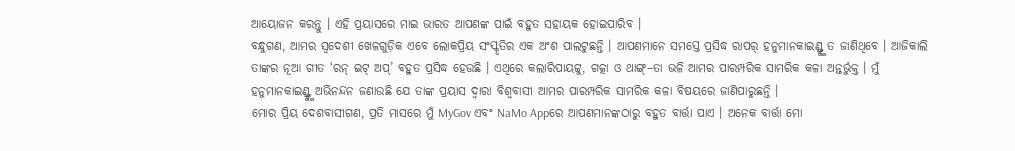ଆୟୋଜନ କରନ୍ତୁ । ଏହି ପ୍ରୟାସରେ ମାଇ ଭାରତ ଆପଣଙ୍କ ପାଇଁ ବହୁତ ସହାୟକ ହୋଇପାରିବ ।
ବନ୍ଧୁଗଣ, ଆମର ସ୍ୱଦେଶୀ ଖେଳଗୁଡ଼ିକ ଏବେ ଲୋକପ୍ରିୟ ସଂସ୍କୃତିର ଏକ ଅଂଶ ପାଲଟୁଛନ୍ତି । ଆପଣମାନେ ସମସ୍ତେ ପ୍ରସିଦ୍ଧ ରାପର୍ ହନୁମାନକାଇଣ୍ଡ୍ଙ୍କୁ ତ ଜାଣିଥିବେ । ଆଜିକାଲି ତାଙ୍କର ନୂଆ ଗୀତ ‘ରନ୍ ଇଟ୍ ଅପ୍’ ବହୁତ ପ୍ରସିଦ୍ଧ ହେଉଛି । ଏଥିରେ କଲାରିପାୟଟ୍ଟୁ, ଗତ୍କା ଓ ଥାଙ୍ଗ୍–ତା ଭଳି ଆମର ପାରମ୍ପରିକ ସାମରିକ କଳା ଅନ୍ତର୍ଭୁକ୍ତ । ମୁଁ ହନୁମାନକାଇଣ୍ଡ୍ଙ୍କୁ ଅଭିନନ୍ଦନ ଜଣାଉଛି ଯେ ତାଙ୍କ ପ୍ରୟାସ ଦ୍ୱାରା ବିଶ୍ୱବାସୀ ଆମର ପାରମ୍ପରିକ ସାମରିକ କଳା ବିଷୟରେ ଜାଣିପାରୁଛନ୍ତି ।
ମୋର ପ୍ରିୟ ଦେଶବାସୀଗଣ, ପ୍ରତି ମାସରେ ମୁଁ MyGov ଏବଂ NaMo Appରେ ଆପଣମାନଙ୍କଠାରୁ ବହୁତ ବାର୍ତ୍ତା ପାଏ । ଅନେକ ବାର୍ତ୍ତା ମୋ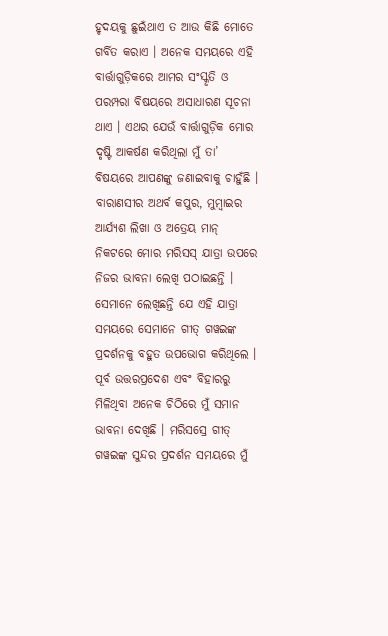ହୃଦୟକୁ ଛୁଇଁଥାଏ ତ ଆଉ କିଛି ମୋତେ ଗର୍ବିତ କରାଏ । ଅନେକ ସମୟରେ ଏହି ବାର୍ତ୍ତାଗୁଡ଼ିକରେ ଆମର ସଂସ୍କୃତି ଓ ପରମ୍ପରା ବିଷୟରେ ଅସାଧାରଣ ସୂଚନା ଥାଏ । ଏଥର ଯେଉଁ ବାର୍ତ୍ତାଗୁଡ଼ିକ ମୋର ଦୃଷ୍ଟି ଆକର୍ଷଣ କରିଥିଲା ମୁଁ ତା’ ବିଷୟରେ ଆପଣଙ୍କୁ ଜଣାଇବାକୁ ଚାହୁଁଛି । ବାରାଣସୀର ଅଥର୍ବ କପୁର, ମୁମ୍ବାଇର ଆର୍ଯ୍ୟଶ ଲିଖା ଓ ଅତ୍ରେୟ ମାନ୍ ନିକଟରେ ମୋର ମରିସସ୍ ଯାତ୍ରା ଉପରେ ନିଜର ଭାବନା ଲେଖି ପଠାଇଛନ୍ତି । ସେମାନେ ଲେଖିଛନ୍ତି ଯେ ଏହି ଯାତ୍ରା ସମୟରେ ସେମାନେ ଗୀତ୍ ଗୱଇଙ୍କ ପ୍ରଦର୍ଶନକୁ ବହୁତ ଉପଭୋଗ କରିଥିଲେ । ପୂର୍ବ ଉତ୍ତରପ୍ରଦେଶ ଏବଂ ବିହାରରୁ ମିଳିଥିବା ଅନେକ ଚିଠିରେ ମୁଁ ସମାନ ଭାବନା ଦେଖିଛି । ମରିସସ୍ରେ ଗୀତ୍ ଗୱଇଙ୍କ ସୁନ୍ଦର ପ୍ରଦର୍ଶନ ସମୟରେ ମୁଁ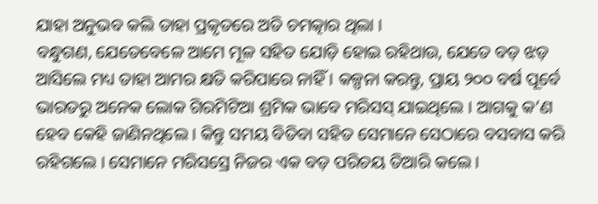ଯାହା ଅନୁଭବ କଲି ତାହା ପ୍ରକୃତରେ ଅତି ଚମତ୍କାର ଥିଲା ।
ବନ୍ଧୁଗଣ, ଯେତେବେଳେ ଆମେ ମୂଳ ସହିତ ଯୋଡ଼ି ହୋଇ ରହିଥାଉ, ଯେତେ ବଡ଼ ଝଡ଼ ଆସିଲେ ମଧ୍ୟ ତାହା ଆମର କ୍ଷତି କରିପାରେ ନାହିଁ । କଳ୍ପନା କରନ୍ତୁ, ପ୍ରାୟ ୨୦୦ ବର୍ଷ ପୂର୍ବେ ଭାରତରୁ ଅନେକ ଲୋକ ଗିରମିଟିଆ ଶ୍ରମିକ ଭାବେ ମରିସସ୍ ଯାଇଥିଲେ । ଆଗକୁ କ’ଣ ହେବ କେହି ଜାଣିନଥିଲେ । କିନ୍ତୁ ସମୟ ବିତିବା ସହିତ ସେମାନେ ସେଠାରେ ବସବାସ କରି ରହିଗଲେ । ସେମାନେ ମରିସସ୍ରେ ନିଜର ଏକ ବଡ଼ ପରିଚୟ ତିଆରି କଲେ ।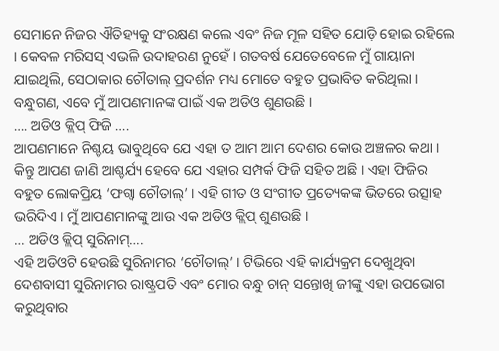ସେମାନେ ନିଜର ଐତିହ୍ୟକୁ ସଂରକ୍ଷଣ କଲେ ଏବଂ ନିଜ ମୂଳ ସହିତ ଯୋଡ଼ି ହୋଇ ରହିଲେ । କେବଳ ମରିସସ୍ ଏଭଳି ଉଦାହରଣ ନୁହେଁ । ଗତବର୍ଷ ଯେତେବେଳେ ମୁଁ ଗାୟାନା ଯାଇଥିଲି, ସେଠାକାର ଚୌତାଲ୍ ପ୍ରଦର୍ଶନ ମଧ୍ୟ ମୋତେ ବହୁତ ପ୍ରଭାବିତ କରିଥିଲା ।
ବନ୍ଧୁଗଣ, ଏବେ ମୁଁ ଆପଣମାନଙ୍କ ପାଇଁ ଏକ ଅଡିଓ ଶୁଣଉଛି ।
…. ଅଡିଓ କ୍ଲିପ୍ ଫିଜି ….
ଆପଣମାନେ ନିଶ୍ଚୟ ଭାବୁଥିବେ ଯେ ଏହା ତ ଆମ ଆମ ଦେଶର କୋଉ ଅଞ୍ଚଳର କଥା । କିନ୍ତୁ ଆପଣ ଜାଣି ଆଶ୍ଚର୍ଯ୍ୟ ହେବେ ଯେ ଏହାର ସମ୍ପର୍କ ଫିଜି ସହିତ ଅଛି । ଏହା ଫିଜିର ବହୁତ ଲୋକପ୍ରିୟ ‘ଫଗ୍ୱା ଚୌତାଲ୍’ । ଏହି ଗୀତ ଓ ସଂଗୀତ ପ୍ରତ୍ୟେକଙ୍କ ଭିତରେ ଉତ୍ସାହ ଭରିଦିଏ । ମୁଁ ଆପଣମାନଙ୍କୁ ଆଉ ଏକ ଅଡିଓ କ୍ଲିପ୍ ଶୁଣଉଛି ।
… ଅଡିଓ କ୍ଲିପ୍ ସୁରିନାମ୍….
ଏହି ଅଡିଓଟି ହେଉଛି ସୁରିନାମର ‘ଚୌତାଲ୍’ । ଟିଭିରେ ଏହି କାର୍ଯ୍ୟକ୍ରମ ଦେଖୁଥିବା ଦେଶବାସୀ ସୁରିନାମର ରାଷ୍ଟ୍ରପତି ଏବଂ ମୋର ବନ୍ଧୁ ଚାନ୍ ସନ୍ତୋଖି ଜୀଙ୍କୁ ଏହା ଉପଭୋଗ କରୁଥିବାର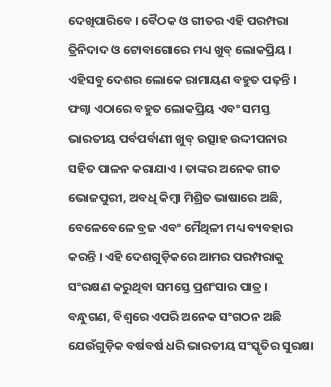ଦେଖିପାରିବେ । ବୈଠକ ଓ ଗୀତର ଏହି ପରମ୍ପରା ତ୍ରିନିଦାଦ ଓ ଟୋବାଗୋରେ ମଧ୍ୟ ଖୁବ୍ ଲୋକପ୍ରିୟ । ଏହିସବୁ ଦେଶର ଲୋକେ ରାମାୟଣ ବହୁତ ପଢ଼ନ୍ତି । ଫଗ୍ୱା ଏଠାରେ ବହୁତ ଲୋକପ୍ରିୟ ଏବଂ ସମସ୍ତ ଭାରତୀୟ ପର୍ବପର୍ବାଣୀ ଖୁବ୍ ଉତ୍ସାହ ଉଦ୍ଦୀପନାର ସହିତ ପାଳନ କରାଯାଏ । ତାଙ୍କର ଅନେକ ଗୀତ ଭୋଜପୁରୀ, ଅବଧି କିମ୍ବା ମିଶ୍ରିତ ଭାଷାରେ ଅଛି, ବେଳେବେଳେ ବ୍ରଜ ଏବଂ ମୈଥିଳୀ ମଧ୍ୟ ବ୍ୟବହାର କରନ୍ତି । ଏହି ଦେଶଗୁଡ଼ିକରେ ଆମର ପରମ୍ପରାକୁ ସଂରକ୍ଷଣ କରୁଥିବା ସମସ୍ତେ ପ୍ରଶଂସାର ପାତ୍ର ।
ବନ୍ଧୁଗଣ, ବିଶ୍ୱରେ ଏପରି ଅନେକ ସଂଗଠନ ଅଛି ଯେଉଁଗୁଡ଼ିକ ବର୍ଷବର୍ଷ ଧରି ଭାରତୀୟ ସଂସ୍କୃତିର ସୁରକ୍ଷା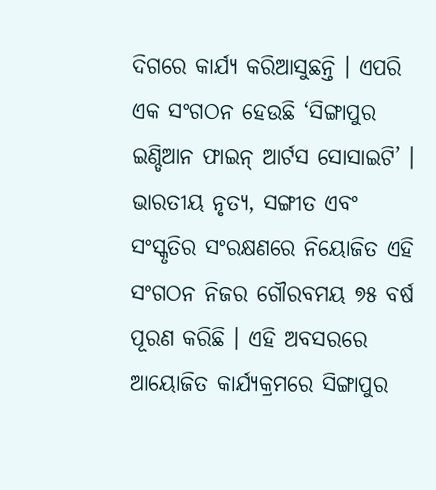ଦିଗରେ କାର୍ଯ୍ୟ କରିଆସୁଛନ୍ତି । ଏପରି ଏକ ସଂଗଠନ ହେଉଛି ‘ସିଙ୍ଗାପୁର ଇଣ୍ଡିଆନ ଫାଇନ୍ ଆର୍ଟସ ସୋସାଇଟି’ । ଭାରତୀୟ ନୃତ୍ୟ, ସଙ୍ଗୀତ ଏବଂ ସଂସ୍କୃତିର ସଂରକ୍ଷଣରେ ନିୟୋଜିତ ଏହି ସଂଗଠନ ନିଜର ଗୌରବମୟ ୭୫ ବର୍ଷ ପୂରଣ କରିଛି । ଏହି ଅବସରରେ ଆୟୋଜିତ କାର୍ଯ୍ୟକ୍ରମରେ ସିଙ୍ଗାପୁର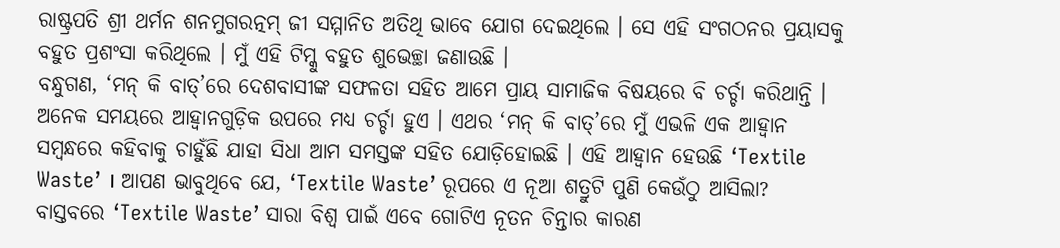ରାଷ୍ଟ୍ରପତି ଶ୍ରୀ ଥର୍ମନ ଶନମୁଗରତ୍ନମ୍ ଜୀ ସମ୍ମାନିତ ଅତିଥି ଭାବେ ଯୋଗ ଦେଇଥିଲେ । ସେ ଏହି ସଂଗଠନର ପ୍ରୟାସକୁ ବହୁତ ପ୍ରଶଂସା କରିଥିଲେ । ମୁଁ ଏହି ଟିମ୍କୁ ବହୁତ ଶୁଭେଚ୍ଛା ଜଣାଉଛି ।
ବନ୍ଧୁଗଣ, ‘ମନ୍ କି ବାତ୍’ରେ ଦେଶବାସୀଙ୍କ ସଫଳତା ସହିତ ଆମେ ପ୍ରାୟ ସାମାଜିକ ବିଷୟରେ ବି ଚର୍ଚ୍ଚା କରିଥାନ୍ତି । ଅନେକ ସମୟରେ ଆହ୍ୱାନଗୁଡ଼ିକ ଉପରେ ମଧ୍ୟ ଚର୍ଚ୍ଚା ହୁଏ । ଏଥର ‘ମନ୍ କି ବାତ୍’ରେ ମୁଁ ଏଭଳି ଏକ ଆହ୍ୱାନ ସମ୍ବନ୍ଧରେ କହିବାକୁ ଚାହୁଁଛି ଯାହା ସିଧା ଆମ ସମସ୍ତଙ୍କ ସହିତ ଯୋଡ଼ିହୋଇଛି । ଏହି ଆହ୍ୱାନ ହେଉଛି ‘Textile Waste’ । ଆପଣ ଭାବୁଥିବେ ଯେ, ‘Textile Waste’ ରୂପରେ ଏ ନୂଆ ଶତ୍ରୁଟି ପୁଣି କେଉଁଠୁ ଆସିଲା? ବାସ୍ତବରେ ‘Textile Waste’ ସାରା ବିଶ୍ୱ ପାଇଁ ଏବେ ଗୋଟିଏ ନୂତନ ଚିନ୍ତାର କାରଣ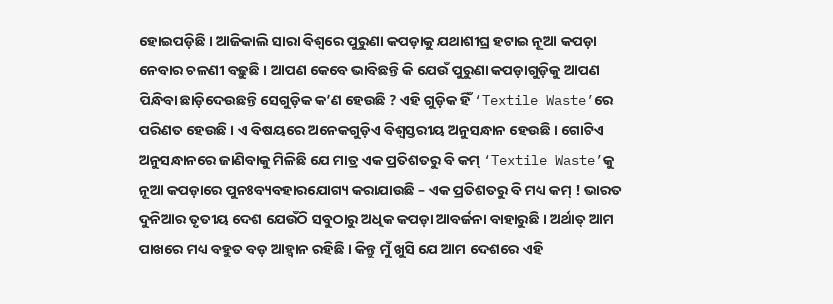ହୋଇପଡ଼ିଛି । ଆଜିକାଲି ସାରା ବିଶ୍ୱରେ ପୁରୁଣା କପଡ଼ାକୁ ଯଥାଶୀଘ୍ର ହଟାଇ ନୂଆ କପଡ଼ା ନେବାର ଚଳଣୀ ବଢ଼ୁଛି । ଆପଣ କେବେ ଭାବିଛନ୍ତି କି ଯେଉଁ ପୁରୁଣା କପଡ଼ାଗୁଡ଼ିକୁ ଆପଣ ପିନ୍ଧିବା ଛାଡ଼ିଦେଉଛନ୍ତି ସେଗୁଡ଼ିକ କ’ଣ ହେଉଛି ? ଏହି ଗୁଡ଼ିକ ହିଁ ‘Textile Waste’ରେ ପରିଣତ ହେଉଛି । ଏ ବିଷୟରେ ଅନେକଗୁଡ଼ିଏ ବିଶ୍ୱସ୍ତରୀୟ ଅନୁସନ୍ଧାନ ହେଉଛି । ଗୋଟିଏ ଅନୁସନ୍ଧାନରେ ଜାଣିବାକୁ ମିଳିଛି ଯେ ମାତ୍ର ଏକ ପ୍ରତିଶତରୁ ବି କମ୍ ‘Textile Waste’କୁ ନୂଆ କପଡ଼ାରେ ପୁନଃବ୍ୟବହାରଯୋଗ୍ୟ କରାଯାଉଛି – ଏକ ପ୍ରତିଶତରୁ ବି ମଧ୍ୟ କମ୍ ! ଭାରତ ଦୁନିଆର ତୃତୀୟ ଦେଶ ଯେଉଁଠି ସବୁଠାରୁ ଅଧିକ କପଡ଼ା ଆବର୍ଜନା ବାହାରୁଛି । ଅର୍ଥାତ୍ ଆମ ପାଖରେ ମଧ୍ୟ ବହୁତ ବଡ଼ ଆହ୍ୱାନ ରହିଛି । କିନ୍ତୁ ମୁଁ ଖୁସି ଯେ ଆମ ଦେଶରେ ଏହି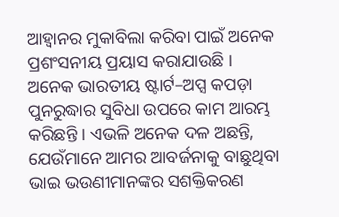ଆହ୍ୱାନର ମୁକାବିଲା କରିବା ପାଇଁ ଅନେକ ପ୍ରଶଂସନୀୟ ପ୍ରୟାସ କରାଯାଉଛି । ଅନେକ ଭାରତୀୟ ଷ୍ଟାର୍ଟ–ଅପ୍ସ କପଡ଼ା ପୁନରୁଦ୍ଧାର ସୁବିଧା ଉପରେ କାମ ଆରମ୍ଭ କରିଛନ୍ତି । ଏଭଳି ଅନେକ ଦଳ ଅଛନ୍ତି, ଯେଉଁମାନେ ଆମର ଆବର୍ଜନାକୁ ବାଛୁଥିବା ଭାଇ ଭଉଣୀମାନଙ୍କର ସଶକ୍ତିକରଣ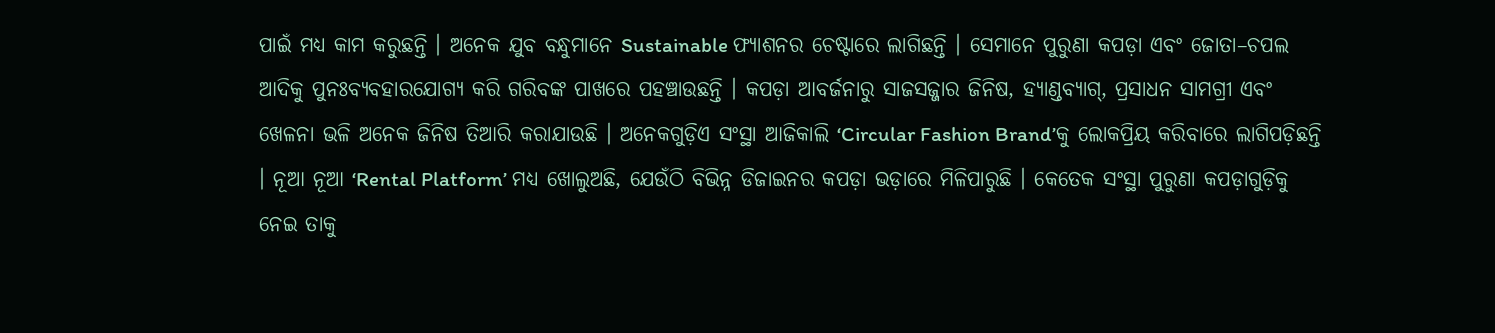ପାଇଁ ମଧ୍ୟ କାମ କରୁଛନ୍ତି । ଅନେକ ଯୁବ ବନ୍ଧୁମାନେ Sustainable ଫ୍ୟାଶନର ଚେଷ୍ଟାରେ ଲାଗିଛନ୍ତି । ସେମାନେ ପୁରୁଣା କପଡ଼ା ଏବଂ ଜୋତା–ଚପଲ ଆଦିକୁ ପୁନଃବ୍ୟବହାରଯୋଗ୍ୟ କରି ଗରିବଙ୍କ ପାଖରେ ପହଞ୍ଚାଉଛନ୍ତି । କପଡ଼ା ଆବର୍ଜନାରୁ ସାଜସଜ୍ଜାର ଜିନିଷ, ହ୍ୟାଣ୍ଡବ୍ୟାଗ୍, ପ୍ରସାଧନ ସାମଗ୍ରୀ ଏବଂ ଖେଳନା ଭଳି ଅନେକ ଜିନିଷ ତିଆରି କରାଯାଉଛି । ଅନେକଗୁଡ଼ିଏ ସଂସ୍ଥା ଆଜିକାଲି ‘Circular Fashion Brand’କୁ ଲୋକପ୍ରିୟ କରିବାରେ ଲାଗିପଡ଼ିଛନ୍ତି । ନୂଆ ନୂଆ ‘Rental Platform’ ମଧ୍ୟ ଖୋଲୁଅଛି, ଯେଉଁଠି ବିଭିନ୍ନ ଡିଜାଇନର କପଡ଼ା ଭଡ଼ାରେ ମିଳିପାରୁଛି । କେତେକ ସଂସ୍ଥା ପୁରୁଣା କପଡ଼ାଗୁଡ଼ିକୁ ନେଇ ତାକୁ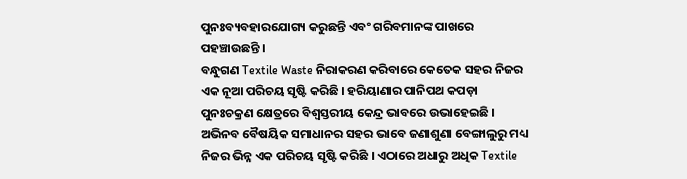ପୁନଃବ୍ୟବହାରଯୋଗ୍ୟ କରୁଛନ୍ତି ଏବଂ ଗରିବମାନଙ୍କ ପାଖରେ ପହଞ୍ଚାଉଛନ୍ତି ।
ବନ୍ଧୁଗଣ Textile Waste ନିରାକରଣ କରିବାରେ କେତେକ ସହର ନିଜର ଏକ ନୂଆ ପରିଚୟ ସୃଷ୍ଟି କରିଛି । ହରିୟାଣାର ପାନିପଥ କପଡ଼ା ପୁନଃଚକ୍ରଣ କ୍ଷେତ୍ରରେ ବିଶ୍ୱସ୍ତରୀୟ କେନ୍ଦ୍ର ଭାବରେ ଉଭାହେଇଛି । ଅଭିନବ ବୈଷୟିକ ସମାଧାନର ସହର ଭାବେ ଜଣାଶୁଣା ବେଙ୍ଗାଲୁରୁ ମଧ୍ୟ ନିଜର ଭିନ୍ନ ଏକ ପରିଚୟ ସୃଷ୍ଟି କରିଛି । ଏଠାରେ ଅଧାରୁ ଅଧିକ Textile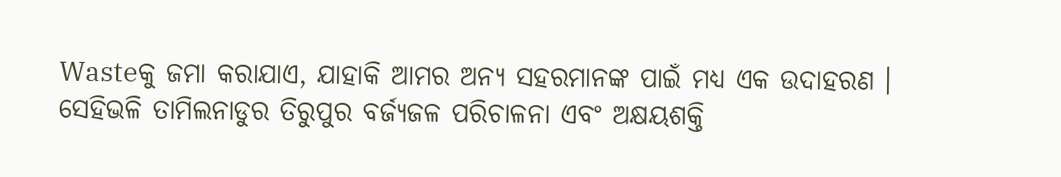Wasteକୁ ଜମା କରାଯାଏ, ଯାହାକି ଆମର ଅନ୍ୟ ସହରମାନଙ୍କ ପାଇଁ ମଧ୍ୟ ଏକ ଉଦାହରଣ । ସେହିଭଳି ତାମିଲନାଡୁର ତିରୁପୁର ବର୍ଜ୍ୟଜଳ ପରିଚାଳନା ଏବଂ ଅକ୍ଷୟଶକ୍ତି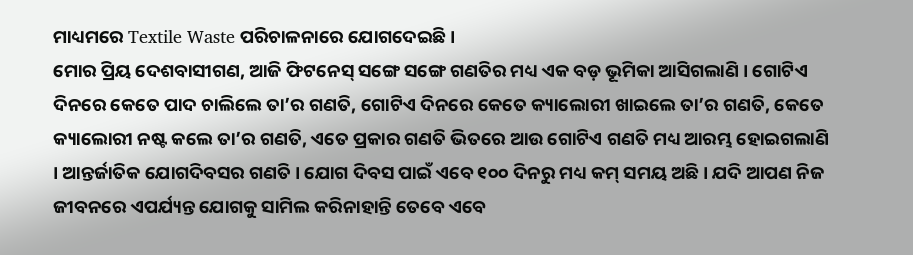ମାଧ୍ୟମରେ Textile Waste ପରିଚାଳନାରେ ଯୋଗଦେଇଛି ।
ମୋର ପ୍ରିୟ ଦେଶବାସୀଗଣ, ଆଜି ଫିଟନେସ୍ ସଙ୍ଗେ ସଙ୍ଗେ ଗଣତିର ମଧ୍ୟ ଏକ ବଡ଼ ଭୂମିକା ଆସିଗଲାଣି । ଗୋଟିଏ ଦିନରେ କେତେ ପାଦ ଚାଲିଲେ ତା’ର ଗଣତି, ଗୋଟିଏ ଦିନରେ କେତେ କ୍ୟାଲୋରୀ ଖାଇଲେ ତା’ର ଗଣତି, କେତେ କ୍ୟାଲୋରୀ ନଷ୍ଟ କଲେ ତା’ର ଗଣତି, ଏତେ ପ୍ରକାର ଗଣତି ଭିତରେ ଆଉ ଗୋଟିଏ ଗଣତି ମଧ୍ୟ ଆରମ୍ଭ ହୋଇଗଲାଣି । ଆନ୍ତର୍ଜାତିକ ଯୋଗଦିବସର ଗଣତି । ଯୋଗ ଦିବସ ପାଇଁ ଏବେ ୧୦୦ ଦିନରୁ ମଧ୍ୟ କମ୍ ସମୟ ଅଛି । ଯଦି ଆପଣ ନିଜ ଜୀବନରେ ଏପର୍ଯ୍ୟନ୍ତ ଯୋଗକୁ ସାମିଲ କରିନାହାନ୍ତି ତେବେ ଏବେ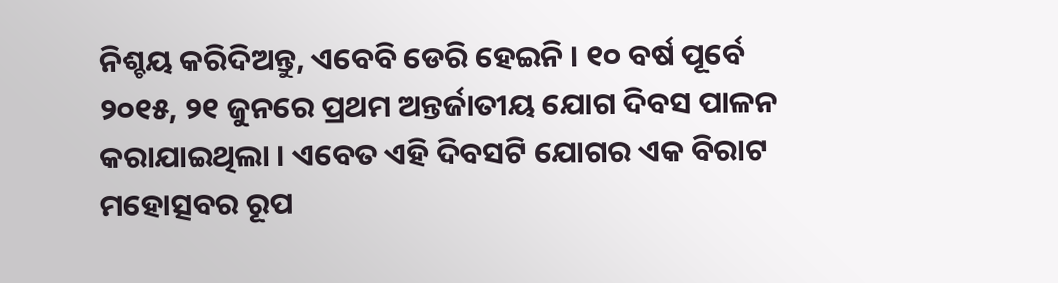ନିଶ୍ଚୟ କରିଦିଅନ୍ତୁ, ଏବେବି ଡେରି ହେଇନି । ୧୦ ବର୍ଷ ପୂର୍ବେ ୨୦୧୫, ୨୧ ଜୁନରେ ପ୍ରଥମ ଅନ୍ତର୍ଜାତୀୟ ଯୋଗ ଦିବସ ପାଳନ କରାଯାଇଥିଲା । ଏବେତ ଏହି ଦିବସଟି ଯୋଗର ଏକ ବିରାଟ ମହୋତ୍ସବର ରୂପ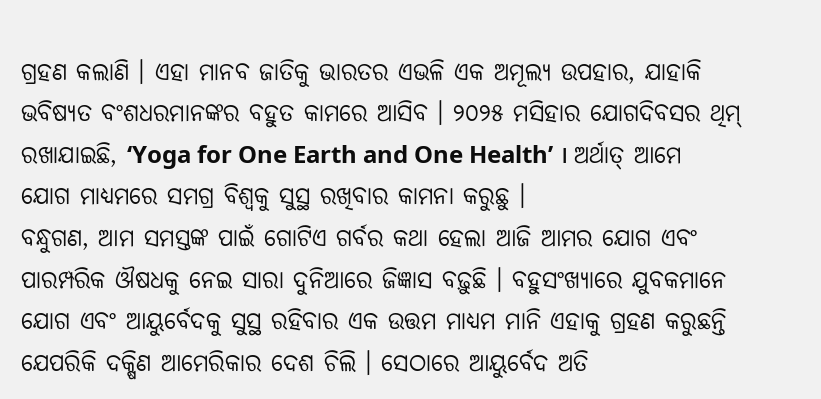ଗ୍ରହଣ କଲାଣି । ଏହା ମାନବ ଜାତିକୁ ଭାରତର ଏଭଳି ଏକ ଅମୂଲ୍ୟ ଉପହାର, ଯାହାକି ଭବିଷ୍ୟତ ବଂଶଧରମାନଙ୍କର ବହୁତ କାମରେ ଆସିବ । ୨୦୨୫ ମସିହାର ଯୋଗଦିବସର ଥିମ୍ ରଖାଯାଇଛି, ‘Yoga for One Earth and One Health’ । ଅର୍ଥାତ୍ ଆମେ ଯୋଗ ମାଧ୍ୟମରେ ସମଗ୍ର ବିଶ୍ୱକୁ ସୁସ୍ଥ ରଖିବାର କାମନା କରୁଛୁ ।
ବନ୍ଧୁଗଣ, ଆମ ସମସ୍ତଙ୍କ ପାଇଁ ଗୋଟିଏ ଗର୍ବର କଥା ହେଲା ଆଜି ଆମର ଯୋଗ ଏବଂ ପାରମ୍ପରିକ ଔଷଧକୁ ନେଇ ସାରା ଦୁନିଆରେ ଜିଜ୍ଞାସ ବଢ଼ୁଛି । ବହୁସଂଖ୍ୟାରେ ଯୁବକମାନେ ଯୋଗ ଏବଂ ଆୟୁର୍ବେଦକୁ ସୁସ୍ଥ ରହିବାର ଏକ ଉତ୍ତମ ମାଧ୍ୟମ ମାନି ଏହାକୁ ଗ୍ରହଣ କରୁଛନ୍ତି ଯେପରିକି ଦକ୍ଷିଣ ଆମେରିକାର ଦେଶ ଚିଲି । ସେଠାରେ ଆୟୁର୍ବେଦ ଅତି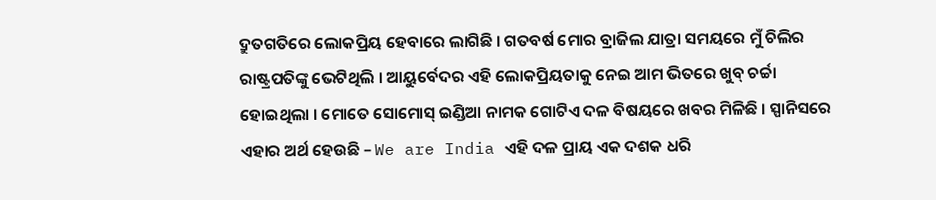ଦ୍ରୁତଗତିରେ ଲୋକପ୍ରିୟ ହେବାରେ ଲାଗିଛି । ଗତବର୍ଷ ମୋର ବ୍ରାଜିଲ ଯାତ୍ରା ସମୟରେ ମୁଁ ଚିଲିର ରାଷ୍ଟ୍ରପତିଙ୍କୁ ଭେଟିଥିଲି । ଆୟୁର୍ବେଦର ଏହି ଲୋକପ୍ରିୟତାକୁ ନେଇ ଆମ ଭିତରେ ଖୁବ୍ ଚର୍ଚ୍ଚା ହୋଇଥିଲା । ମୋତେ ସୋମୋସ୍ ଇଣ୍ଡିଆ ନାମକ ଗୋଟିଏ ଦଳ ବିଷୟରେ ଖବର ମିଳିଛି । ସ୍ପାନିସରେ ଏହାର ଅର୍ଥ ହେଉଛି – We are India ଏହି ଦଳ ପ୍ରାୟ ଏକ ଦଶକ ଧରି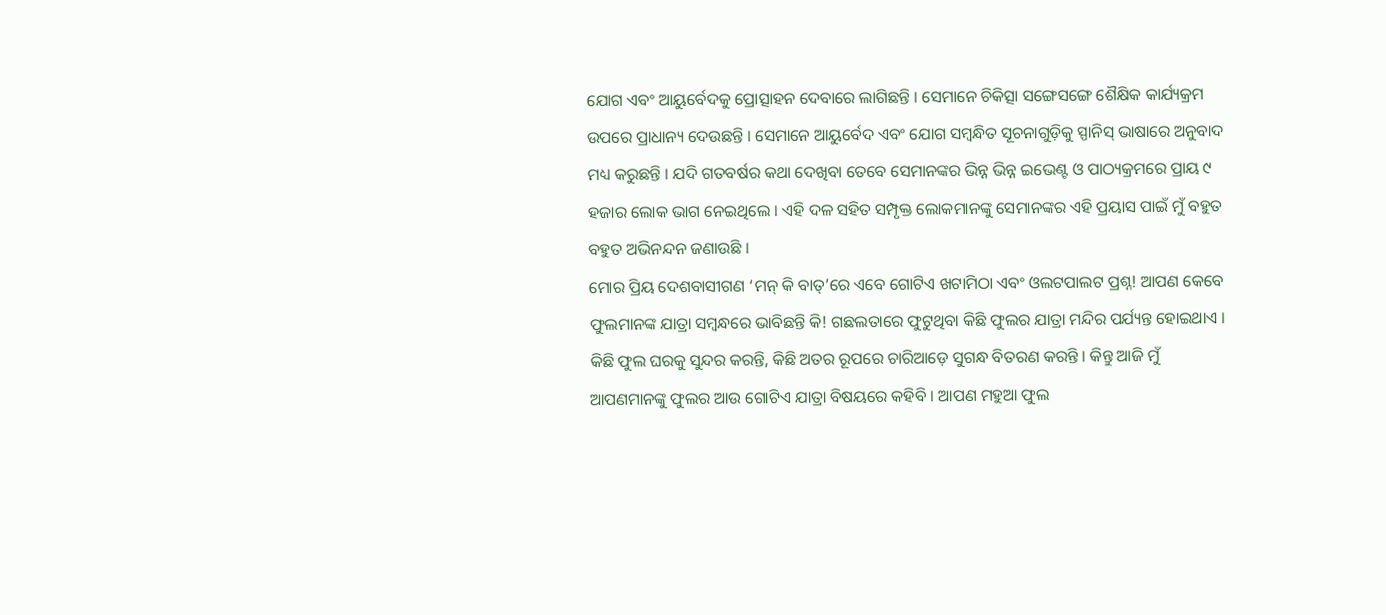ଯୋଗ ଏବଂ ଆୟୁର୍ବେଦକୁ ପ୍ରୋତ୍ସାହନ ଦେବାରେ ଲାଗିଛନ୍ତି । ସେମାନେ ଚିକିତ୍ସା ସଙ୍ଗେସଙ୍ଗେ ଶୈକ୍ଷିକ କାର୍ଯ୍ୟକ୍ରମ ଉପରେ ପ୍ରାଧାନ୍ୟ ଦେଉଛନ୍ତି । ସେମାନେ ଆୟୁର୍ବେଦ ଏବଂ ଯୋଗ ସମ୍ବନ୍ଧିତ ସୂଚନାଗୁଡ଼ିକୁ ସ୍ପାନିସ୍ ଭାଷାରେ ଅନୁବାଦ ମଧ୍ୟ କରୁଛନ୍ତି । ଯଦି ଗତବର୍ଷର କଥା ଦେଖିବା ତେବେ ସେମାନଙ୍କର ଭିନ୍ନ ଭିନ୍ନ ଇଭେଣ୍ଟ ଓ ପାଠ୍ୟକ୍ରମରେ ପ୍ରାୟ ୯ ହଜାର ଲୋକ ଭାଗ ନେଇଥିଲେ । ଏହି ଦଳ ସହିତ ସମ୍ପୃକ୍ତ ଲୋକମାନଙ୍କୁ ସେମାନଙ୍କର ଏହି ପ୍ରୟାସ ପାଇଁ ମୁଁ ବହୁତ ବହୁତ ଅଭିନନ୍ଦନ ଜଣାଉଛି ।
ମୋର ପ୍ରିୟ ଦେଶବାସୀଗଣ ‘ମନ୍ କି ବାତ୍’ରେ ଏବେ ଗୋଟିଏ ଖଟାମିଠା ଏବଂ ଓଲଟପାଲଟ ପ୍ରଶ୍ନ! ଆପଣ କେବେ ଫୁଲମାନଙ୍କ ଯାତ୍ରା ସମ୍ବନ୍ଧରେ ଭାବିଛନ୍ତି କି! ଗଛଲତାରେ ଫୁଟୁଥିବା କିଛି ଫୁଲର ଯାତ୍ରା ମନ୍ଦିର ପର୍ଯ୍ୟନ୍ତ ହୋଇଥାଏ । କିଛି ଫୁଲ ଘରକୁ ସୁନ୍ଦର କରନ୍ତି, କିଛି ଅତର ରୂପରେ ଚାରିଆଡ଼େ ସୁଗନ୍ଧ ବିତରଣ କରନ୍ତି । କିନ୍ତୁ ଆଜି ମୁଁ ଆପଣମାନଙ୍କୁ ଫୁଲର ଆଉ ଗୋଟିଏ ଯାତ୍ରା ବିଷୟରେ କହିବି । ଆପଣ ମହୁଆ ଫୁଲ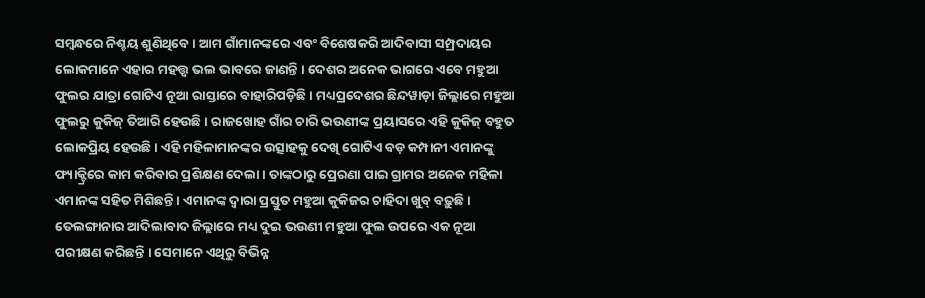ସମ୍ବନ୍ଧରେ ନିଶ୍ଚୟ ଶୁଣିଥିବେ । ଆମ ଗାଁମାନଙ୍କରେ ଏବଂ ବିଶେଷକରି ଆଦିବାସୀ ସମ୍ପ୍ରଦାୟର ଲୋକମାନେ ଏହାର ମହତ୍ତ୍ୱ ଭଲ ଭାବରେ ଜାଣନ୍ତି । ଦେଶର ଅନେକ ଭାଗରେ ଏବେ ମହୁଆ ଫୁଲର ଯାତ୍ରା ଗୋଟିଏ ନୂଆ ରାସ୍ତାରେ ବାହାରିପଡ଼ିଛି । ମଧ୍ୟପ୍ରଦେଶର ଛିନ୍ଦୱାଡ଼ା ଜିଲ୍ଲାରେ ମହୁଆ ଫୁଲରୁ କୁକିଜ୍ ତିଆରି ହେଉଛି । ରାଜଖୋହ ଗାଁର ଚାରି ଭଉଣୀଙ୍କ ପ୍ରୟାସରେ ଏହି କୁକିଜ୍ ବହୁତ ଲୋକପ୍ରିୟ ହେଉଛି । ଏହି ମହିଳାମାନଙ୍କର ଉତ୍ସାହକୁ ଦେଖି ଗୋଟିଏ ବଡ଼ କମ୍ପାନୀ ଏମାନଙ୍କୁ ଫ୍ୟାକ୍ଟ୍ରିରେ କାମ କରିବାର ପ୍ରଶିକ୍ଷଣ ଦେଲା । ତାଙ୍କଠାରୁ ପ୍ରେରଣା ପାଇ ଗ୍ରାମର ଅନେକ ମହିଳା ଏମାନଙ୍କ ସହିତ ମିଶିଛନ୍ତି । ଏମାନଙ୍କ ଦ୍ୱାରା ପ୍ରସ୍ତୁତ ମହୁଆ କୁକିଜର ଚାହିଦା ଖୁବ୍ ବଢ଼ୁଛି । ତେଲଙ୍ଗାନାର ଆଦିଲାବାଦ ଜିଲ୍ଲାରେ ମଧ୍ୟ ଦୁଇ ଭଉଣୀ ମହୁଆ ଫୁଲ ଉପରେ ଏକ ନୂଆ ପରୀକ୍ଷଣ କରିଛନ୍ତି । ସେମାନେ ଏଥିରୁ ବିଭିନ୍ନ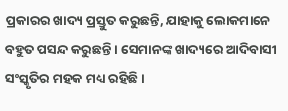ପ୍ରକାରର ଖାଦ୍ୟ ପ୍ରସ୍ତୁତ କରୁଛନ୍ତି, ଯାହାକୁ ଲୋକମାନେ ବହୁତ ପସନ୍ଦ କରୁଛନ୍ତି । ସେମାନଙ୍କ ଖାଦ୍ୟରେ ଆଦିବାସୀ ସଂସ୍କୃତିର ମହକ ମଧ୍ୟ ରହିଛି ।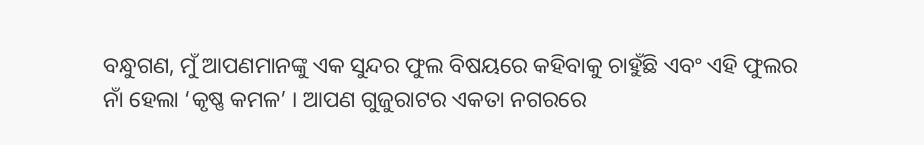ବନ୍ଧୁଗଣ, ମୁଁ ଆପଣମାନଙ୍କୁ ଏକ ସୁନ୍ଦର ଫୁଲ ବିଷୟରେ କହିବାକୁ ଚାହୁଁଛି ଏବଂ ଏହି ଫୁଲର ନାଁ ହେଲା ‘କୃଷ୍ଣ କମଳ’ । ଆପଣ ଗୁଜୁରାଟର ଏକତା ନଗରରେ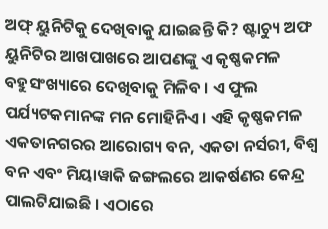ଅଫ୍ ୟୁନିଟିକୁ ଦେଖିବାକୁ ଯାଇଛନ୍ତି କି? ଷ୍ଟାଚ୍ୟୁ ଅଫ ୟୁନିଟିର ଆଖପାଖରେ ଆପଣଙ୍କୁ ଏ କୃଷ୍ଣକମଳ ବହୁସଂଖ୍ୟାରେ ଦେଖିବାକୁ ମିଳିବ । ଏ ଫୁଲ ପର୍ଯ୍ୟଟକମାନଙ୍କ ମନ ମୋହିନିଏ । ଏହି କୃଷ୍ଣକମଳ ଏକତାନଗରର ଆରୋଗ୍ୟ ବନ, ଏକତା ନର୍ସରୀ, ବିଶ୍ୱ ବନ ଏବଂ ମିୟାୱାକି ଜଙ୍ଗଲରେ ଆକର୍ଷଣର କେନ୍ଦ୍ର ପାଲଟିଯାଇଛି । ଏଠାରେ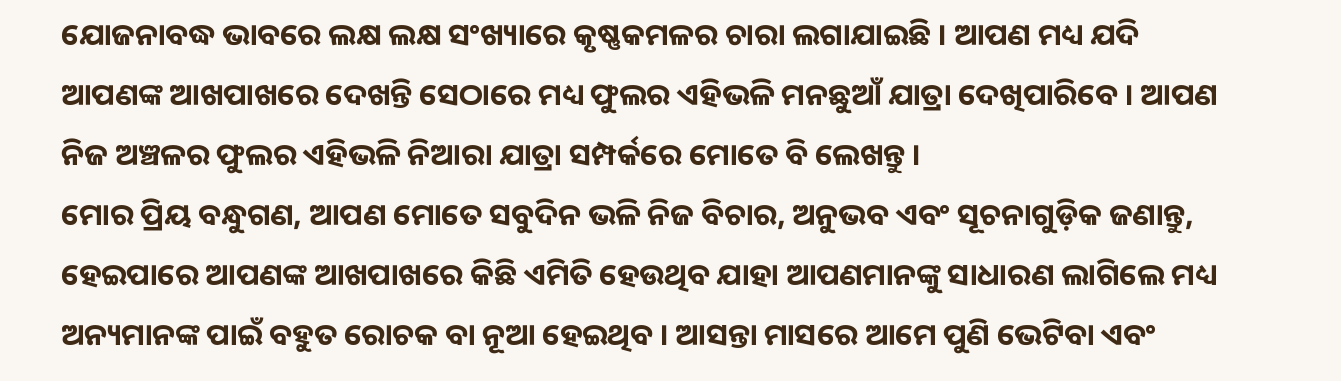ଯୋଜନାବଦ୍ଧ ଭାବରେ ଲକ୍ଷ ଲକ୍ଷ ସଂଖ୍ୟାରେ କୃଷ୍ଣକମଳର ଚାରା ଲଗାଯାଇଛି । ଆପଣ ମଧ୍ୟ ଯଦି ଆପଣଙ୍କ ଆଖପାଖରେ ଦେଖନ୍ତି ସେଠାରେ ମଧ୍ୟ ଫୁଲର ଏହିଭଳି ମନଛୁଆଁ ଯାତ୍ରା ଦେଖିପାରିବେ । ଆପଣ ନିଜ ଅଞ୍ଚଳର ଫୁଲର ଏହିଭଳି ନିଆରା ଯାତ୍ରା ସମ୍ପର୍କରେ ମୋତେ ବି ଲେଖନ୍ତୁ ।
ମୋର ପ୍ରିୟ ବନ୍ଧୁଗଣ, ଆପଣ ମୋତେ ସବୁଦିନ ଭଳି ନିଜ ବିଚାର, ଅନୁଭବ ଏବଂ ସୂଚନାଗୁଡ଼ିକ ଜଣାନ୍ତୁ, ହେଇପାରେ ଆପଣଙ୍କ ଆଖପାଖରେ କିଛି ଏମିତି ହେଉଥିବ ଯାହା ଆପଣମାନଙ୍କୁ ସାଧାରଣ ଲାଗିଲେ ମଧ୍ୟ ଅନ୍ୟମାନଙ୍କ ପାଇଁ ବହୁତ ରୋଚକ ବା ନୂଆ ହେଇଥିବ । ଆସନ୍ତା ମାସରେ ଆମେ ପୁଣି ଭେଟିବା ଏବଂ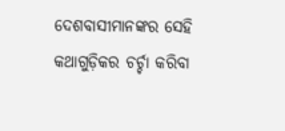ଦେଶବାସୀମାନଙ୍କର ସେହି କଥାଗୁଡ଼ିକର ଚର୍ଚ୍ଚା କରିବା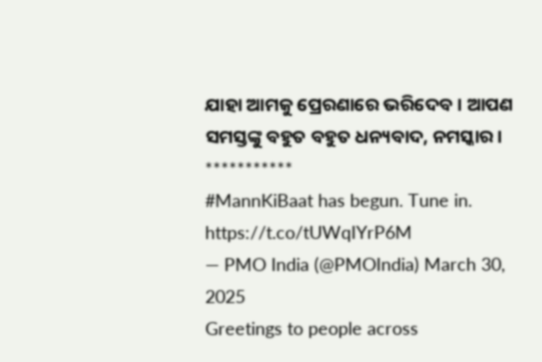ଯାହା ଆମକୁ ପ୍ରେରଣାରେ ଭରିଦେବ । ଆପଣ ସମସ୍ତଙ୍କୁ ବହୁତ ବହୁତ ଧନ୍ୟବାଦ, ନମସ୍କାର ।
***********
#MannKiBaat has begun. Tune in. https://t.co/tUWqIYrP6M
— PMO India (@PMOIndia) March 30, 2025
Greetings to people across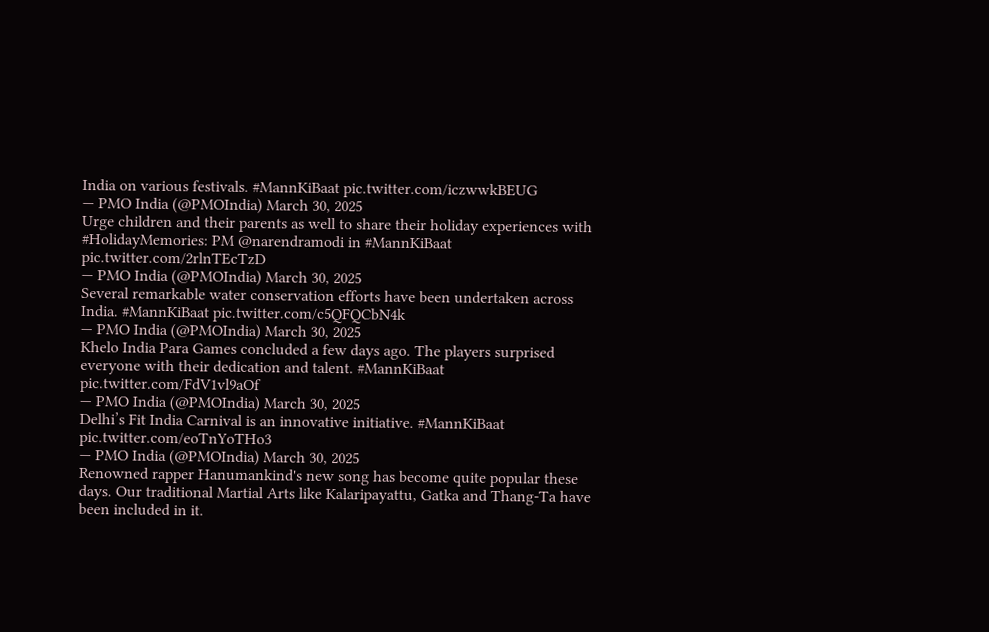India on various festivals. #MannKiBaat pic.twitter.com/iczwwkBEUG
— PMO India (@PMOIndia) March 30, 2025
Urge children and their parents as well to share their holiday experiences with #HolidayMemories: PM @narendramodi in #MannKiBaat pic.twitter.com/2rlnTEcTzD
— PMO India (@PMOIndia) March 30, 2025
Several remarkable water conservation efforts have been undertaken across India. #MannKiBaat pic.twitter.com/c5QFQCbN4k
— PMO India (@PMOIndia) March 30, 2025
Khelo India Para Games concluded a few days ago. The players surprised everyone with their dedication and talent. #MannKiBaat pic.twitter.com/FdV1vl9aOf
— PMO India (@PMOIndia) March 30, 2025
Delhi’s Fit India Carnival is an innovative initiative. #MannKiBaat pic.twitter.com/eoTnYoTHo3
— PMO India (@PMOIndia) March 30, 2025
Renowned rapper Hanumankind's new song has become quite popular these days. Our traditional Martial Arts like Kalaripayattu, Gatka and Thang-Ta have been included in it.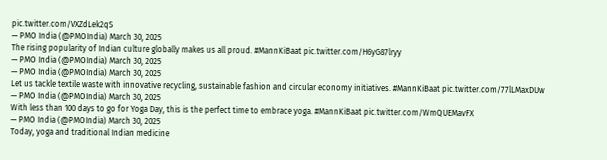pic.twitter.com/VXZdLek2qS
— PMO India (@PMOIndia) March 30, 2025
The rising popularity of Indian culture globally makes us all proud. #MannKiBaat pic.twitter.com/H6yG87lryy
— PMO India (@PMOIndia) March 30, 2025
— PMO India (@PMOIndia) March 30, 2025
Let us tackle textile waste with innovative recycling, sustainable fashion and circular economy initiatives. #MannKiBaat pic.twitter.com/77lLMaxDUw
— PMO India (@PMOIndia) March 30, 2025
With less than 100 days to go for Yoga Day, this is the perfect time to embrace yoga. #MannKiBaat pic.twitter.com/WmQUEMavFX
— PMO India (@PMOIndia) March 30, 2025
Today, yoga and traditional Indian medicine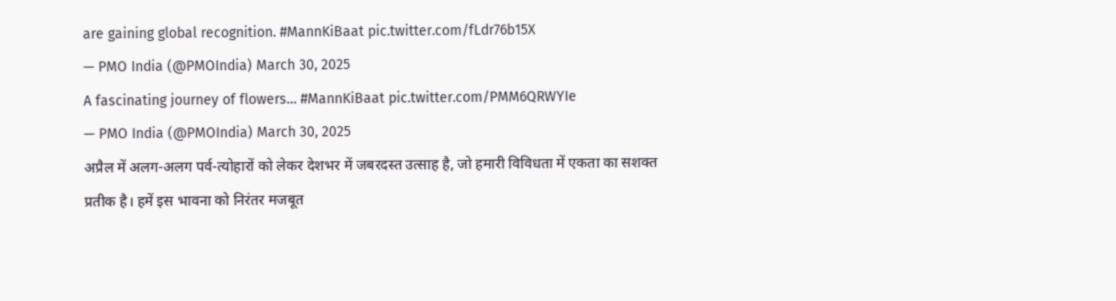are gaining global recognition. #MannKiBaat pic.twitter.com/fLdr76b15X
— PMO India (@PMOIndia) March 30, 2025
A fascinating journey of flowers… #MannKiBaat pic.twitter.com/PMM6QRWYIe
— PMO India (@PMOIndia) March 30, 2025
अप्रैल में अलग-अलग पर्व-त्योहारों को लेकर देशभर में जबरदस्त उत्साह है, जो हमारी विविधता में एकता का सशक्त प्रतीक है। हमें इस भावना को निरंतर मजबूत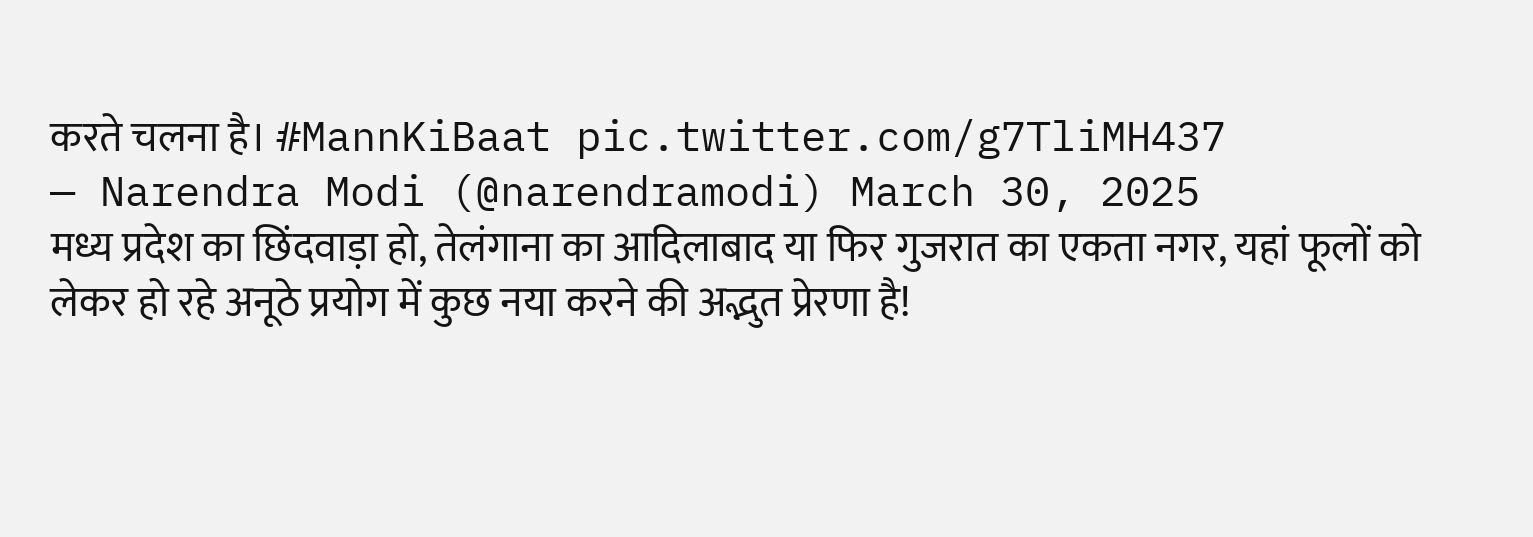करते चलना है। #MannKiBaat pic.twitter.com/g7TliMH437
— Narendra Modi (@narendramodi) March 30, 2025
मध्य प्रदेश का छिंदवाड़ा हो, तेलंगाना का आदिलाबाद या फिर गुजरात का एकता नगर, यहां फूलों को लेकर हो रहे अनूठे प्रयोग में कुछ नया करने की अद्भुत प्रेरणा है!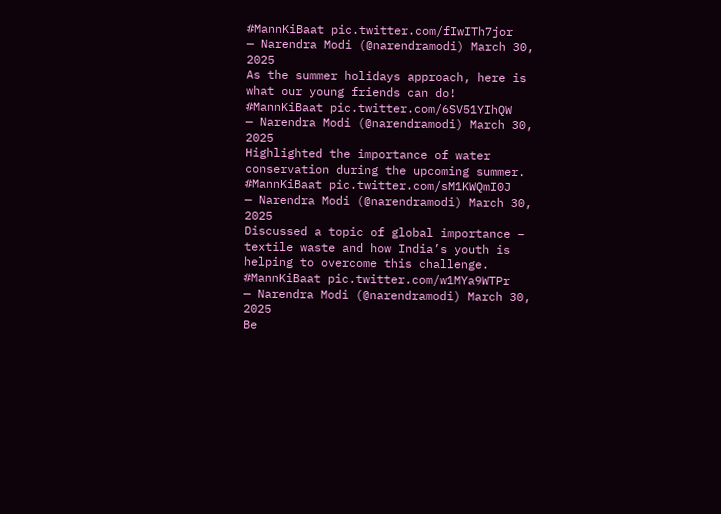#MannKiBaat pic.twitter.com/fIwITh7jor
— Narendra Modi (@narendramodi) March 30, 2025
As the summer holidays approach, here is what our young friends can do! #MannKiBaat pic.twitter.com/6SV51YIhQW
— Narendra Modi (@narendramodi) March 30, 2025
Highlighted the importance of water conservation during the upcoming summer. #MannKiBaat pic.twitter.com/sM1KWQmI0J
— Narendra Modi (@narendramodi) March 30, 2025
Discussed a topic of global importance – textile waste and how India’s youth is helping to overcome this challenge. #MannKiBaat pic.twitter.com/w1MYa9WTPr
— Narendra Modi (@narendramodi) March 30, 2025
Be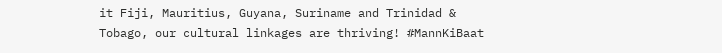it Fiji, Mauritius, Guyana, Suriname and Trinidad & Tobago, our cultural linkages are thriving! #MannKiBaat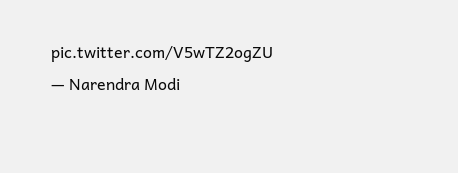pic.twitter.com/V5wTZ2ogZU
— Narendra Modi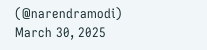(@narendramodi) March 30, 2025